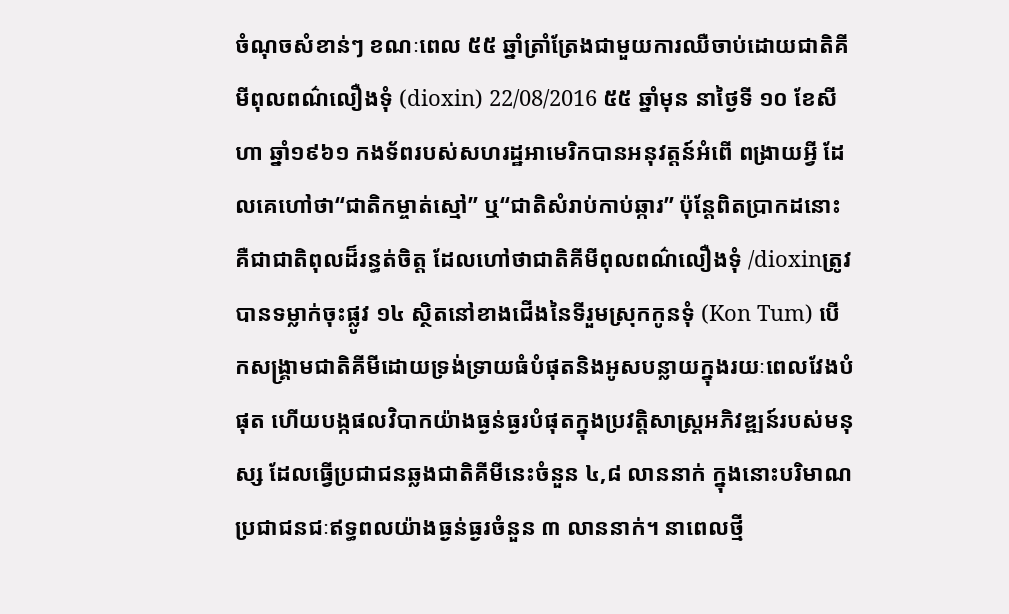ចំណុចសំខាន់ៗ ខណៈពេល ៥៥ ឆ្នាំត្រាំត្រែងជាមួយការឈឺចាប់ដោយជាតិគីមីពុលពណ៌លឿងទុំ (dioxin) 22/08/2016 ៥៥ ឆ្នាំមុន នាថ្ងៃទី ១០ ខែសីហា ឆ្នាំ១៩៦១ កងទ័ពរបស់សហរដ្ឋអាមេរិកបានអនុវត្តន៍អំពើ ពង្រាយអ្វី ដែលគេហៅថា“ជាតិកម្ចាត់ស្មៅ” ឬ“ជាតិសំរាប់កាប់ឆ្ការ” ប៉ុន្តែពិតប្រាកដនោះគឺជាជាតិពុលដ៏រន្ធត់ចិត្ត ដែលហៅថាជាតិគីមីពុលពណ៌លឿងទុំ /dioxinត្រូវបានទម្លាក់ចុះផ្លូវ ១៤ ស្ថិតនៅខាងជើងនៃទីរួមស្រុកកូនទុំ (Kon Tum) បើកសង្គ្រាមជាតិគីមីដោយទ្រង់ទ្រាយធំបំផុតនិងអូសបន្លាយក្នុងរយៈពេលវែងបំផុត ហើយបង្កផលវិបាកយ៉ាងធ្ងន់ធ្ងរបំផុតក្នុងប្រវត្តិសាស្ត្រអភិវឌ្ឍន៍របស់មនុស្ស ដែលធ្វើប្រជាជនឆ្លងជាតិគីមីនេះចំនួន ៤,៨ លាននាក់ ក្នុងនោះបរិមាណប្រជាជនជៈឥទ្ធពលយ៉ាងធ្ងន់ធ្ងរចំនួន ៣ លាននាក់។ នាពេលថ្មី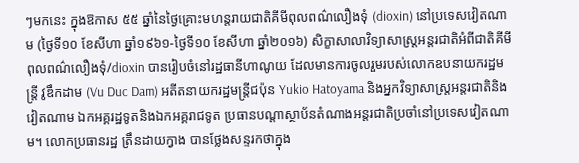ៗមកនេះ ក្នុងឱកាស ៥៥ ឆ្នាំនៃថ្ងៃគ្រោះមហន្តរាយជាតិគីមីពុលពណ៌លឿងទុំ (dioxin) នៅប្រទេសវៀតណាម (ថ្ងៃទី១០ ខែសីហា ឆ្នាំ១៩៦១-ថ្ងៃទី១០ ខែសីហា ឆ្នាំ២០១៦) សិក្ខាសាលាវិទ្យាសាស្ត្រអន្តរជាតិអំពីជាតិគីមីពុលពណ៌លឿងទុំ/dioxin បានរៀបចំនៅរដ្ឋធានីហាណូយ ដែលមានការចូលរួមរបស់លោកឧបនាយករដ្ឋមន្ត្រី វូឌឹកដាម (Vu Duc Dam) អតីតនាយករដ្ឋមន្ត្រីជប៉ុន Yukio Hatoyama និងអ្នកវិទ្យាសាស្ត្រអន្តរជាតិនិងវៀតណាម ឯកអគ្គរដ្ឋទូតនិងឯកអគ្គរាជទូត ប្រធានបណ្តាស្ថាប័នតំណាងអន្តរជាតិប្រចាំនៅប្រទេសវៀតណាម។ លោកប្រធានរដ្ឋ ត្រឹនដាយក្វាង បានថ្លែងសន្ទរកថាក្នុង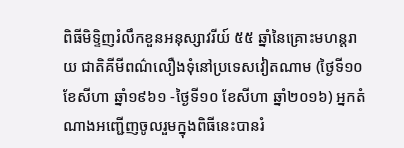ពិធីមិទ្ទិញរំលឹកខួនអនុស្សាវរីយ៍ ៥៥ ឆ្នាំនៃគ្រោះមហន្តរាយ ជាតិគីមីពណ៌លឿងទុំនៅប្រទេសវៀតណាម (ថ្ងៃទី១០ ខែសីហា ឆ្នាំ១៩៦១ -ថ្ងៃទី១០ ខែសីហា ឆ្នាំ២០១៦) អ្នកតំណាងអញ្ជើញចូលរួមក្នុងពិធីនេះបានរំ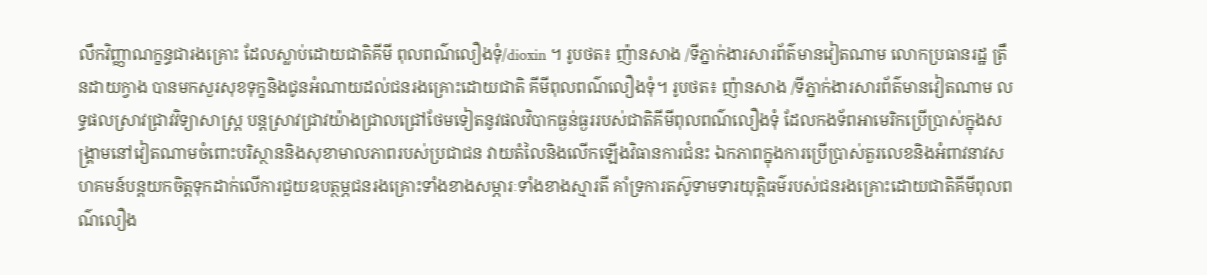លឹកវិញ្ញាណក្ខន្ធជារងគ្រោះ ដែលស្លាប់ដោយជាតិគីមី ពុលពណ៌លឿងទុំ/dioxin ។ រូបថត៖ ញ៉ានសាង /ទីភ្នាក់ងារសារព័ត៌មានវៀតណាម លោកប្រធានរដ្ឋ ត្រឹនដាយក្វាង បានមកសួរសុខទុក្ខនិងជូនអំណាយដល់ជនរងគ្រោះដោយជាតិ គីមីពុលពណ៌លឿងទុំ។ រូបថត៖ ញ៉ានសាង /ទីភ្នាក់ងារសារព័ត៌មានវៀតណាម លទ្ធផលស្រាវជ្រាវវិទ្យាសាស្ត្រ បន្តស្រាវជ្រាវយ៉ាងជ្រាលជ្រៅថែមទៀតនូវផលវិបាកធ្ងន់ធ្ងររបស់ជាតិគីមីពុលពណ៌លឿងទុំ ដែលកងទ័ពអាមេរិកប្រើប្រាស់ក្នុងសង្គ្រាមនៅវៀតណាមចំពោះបរិស្ថាននិងសុខាមាលភាពរបស់ប្រជាជន វាយតំលៃនិងលើកឡើងវិធានការជំនះ ឯកភាពក្នុងការប្រើប្រាស់តួរលេខនិងអំពាវនាវសហគមន៍បន្តយកចិត្តទុកដាក់លើការជួយឧបត្ថម្ភជនរងគ្រោះទាំងខាងសម្ភារៈទាំងខាងស្មារតី គាំទ្រការតស៊ូទាមទារយុត្តិធម៌របស់ជនរងគ្រោះដោយជាតិគីមីពុលពណ៌លឿង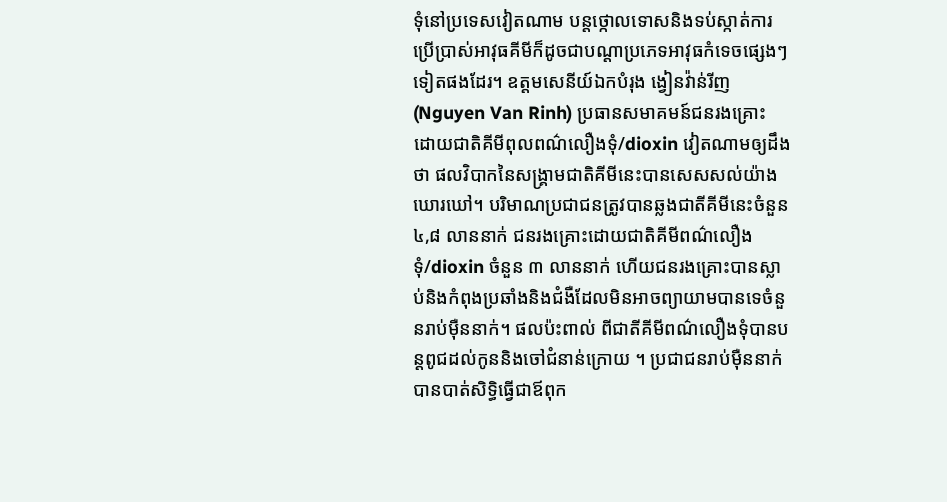ទុំនៅប្រទេសវៀតណាម បន្តថ្កោលទោសនិងទប់ស្កាត់ការប្រើប្រាស់អាវុធគីមីក៏ដូចជាបណ្តាប្រភេទអាវុធកំទេចផ្សេងៗ ទៀតផងដែរ។ ឧត្តមសេនីយ៍ឯកបំរុង ង្វៀនវ៉ាន់រីញ (Nguyen Van Rinh) ប្រធានសមាគមន៍ជនរងគ្រោះ ដោយជាតិគីមីពុលពណ៌លឿងទុំ/dioxin វៀតណាមឲ្យដឹងថា ផលវិបាកនៃសង្គ្រាមជាតិគីមីនេះបានសេសសល់យ៉ាងឃោរឃៅ។ បរិមាណប្រជាជនត្រូវបានឆ្លងជាតីគីមីនេះចំនួន ៤,៨ លាននាក់ ជនរងគ្រោះដោយជាតិគីមីពណ៌លឿងទុំ/dioxin ចំនួន ៣ លាននាក់ ហើយជនរងគ្រោះបានស្លាប់និងកំពុងប្រឆាំងនិងជំងឺដែលមិនអាចព្យាយាមបានទេចំនួនរាប់ម៉ឺននាក់។ ផលប៉ះពាល់ ពីជាតីគីមីពណ៌លឿងទុំបានបន្តពូជដល់កូននិងចៅជំនាន់ក្រោយ ។ ប្រជាជនរាប់ម៉ឺននាក់បានបាត់សិទ្ធិធ្វើជាឪពុក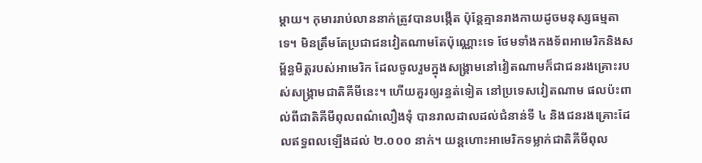ម្តាយ។ កុមាររាប់លាននាក់ត្រូវបានបង្កើត ប៉ុន្តែគ្មានរាងកាយដូចមនុស្សធម្មតាទេ។ មិនត្រឹមតែប្រជាជនវៀតណាមតែប៉ុណ្ណោះទេ ថែមទាំងកងទ័ពអាមេរិកនិងសម្ព័ន្ធមិត្តរបស់អាមេរិក ដែលចូលរួមក្នុងសង្គ្រាមនៅវៀតណាមក៏ជាជនរងគ្រោះរបស់សង្គ្រាមជាតិគីមីនេះ។ ហើយគួរឲ្យរន្ធត់ទៀត នៅប្រទេសវៀតណាម ផលប៉ះពាល់ពីជាតិគីមីពុលពណ៌លឿងទុំ បានរាលដាលដល់ជំនាន់ទី ៤ និងជនរងគ្រោះដែលឥទ្ធពលឡើងដល់ ២.០០០ នាក់។ យន្តហោះអាមេរិកទម្លាក់ជាតិគីមីពុល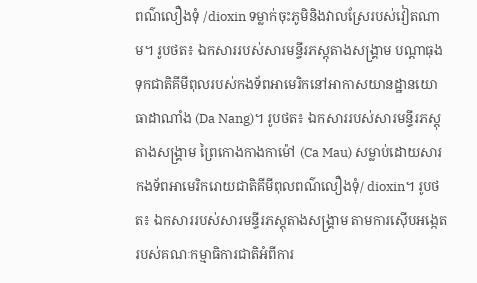ពណ៌លឿងទុំ /dioxin ទម្លាក់ចុះភូមិនិងវាលស្រែរបស់វៀតណាម។ រូបថត៖ ឯកសាររបស់សារមន្ទីរភស្តុតាងសង្គ្រាម បណ្តាធុងទុកជាតិគីមីពុលរបស់កងទ័ពអាមេរិកនៅអាកាសយានដ្ឋានយោធាដាណាំង (Da Nang)។ រូបថត៖ ឯកសាររបស់សារមន្ទីរភស្តុតាងសង្គ្រាម ព្រៃកោងកាងកាម៉ៅ (Ca Mau) សម្លាប់ដោយសារកងទ័ពអាមេរិករោយជាតិគីមីពុលពណ៌លឿងទុំ/ dioxin។ រូបថត៖ ឯកសាររបស់សារមន្ទីរភស្តុតាងសង្គ្រាម តាមការស៊ើបអង្កេតរបស់គណៈកម្មាធិការជាតិអំពីការ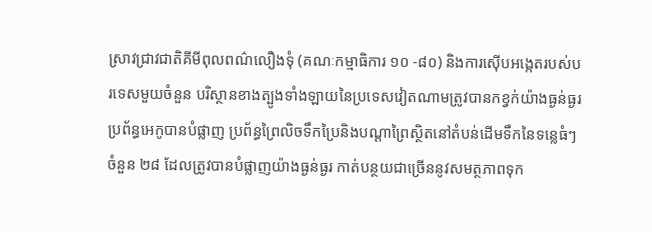ស្រាវជ្រាវជាតិគីមីពុលពណ៌លឿងទុំ (គណៈកម្មាធិការ ១០ -៨០) និងការស៊ើបអង្កេតរបស់បរទេសមួយចំនួន បរិស្ថានខាងត្បូងទាំងឡាយនៃប្រទេសវៀតណាមត្រូវបានកខ្វក់យ៉ាងធ្ងន់ធ្ងរ ប្រព័ន្ធអេកូបានបំផ្លាញ ប្រព័ន្ធព្រៃលិចទឹកប្រៃនិងបណ្តាព្រៃស្ថិតនៅតំបន់ដើមទឹកនៃទន្លេធំៗចំនួន ២៨ ដែលត្រូវបានបំផ្លាញយ៉ាងធ្ងន់ធ្ងរ កាត់បន្ថយជាច្រើននូវសមត្ថភាពទុក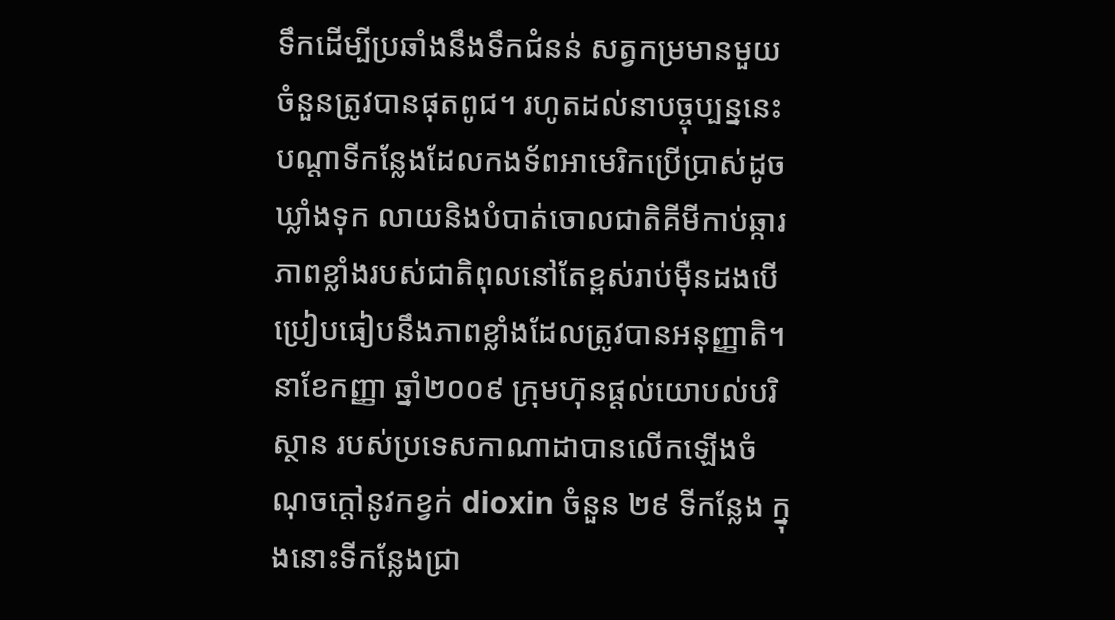ទឹកដើម្បីប្រឆាំងនឹងទឹកជំនន់ សត្វកម្រមានមួយចំនួនត្រូវបានផុតពូជ។ រហូតដល់នាបច្ចុប្បន្ននេះ បណ្តាទីកន្លែងដែលកងទ័ពអាមេរិកប្រើប្រាស់ដូចឃ្លាំងទុក លាយនិងបំបាត់ចោលជាតិគីមីកាប់ឆ្ការ ភាពខ្លាំងរបស់ជាតិពុលនៅតែខ្ពស់រាប់ម៉ឺនដងបើប្រៀបធៀបនឹងភាពខ្លាំងដែលត្រូវបានអនុញ្ញាតិ។ នាខែកញ្ញា ឆ្នាំ២០០៩ ក្រុមហ៊ុនផ្តល់យោបល់បរិស្ថាន របស់ប្រទេសកាណាដាបានលើកឡើងចំណុចក្តៅនូវកខ្វក់ dioxin ចំនួន ២៩ ទីកន្លែង ក្នុងនោះទីកន្លែងជ្រា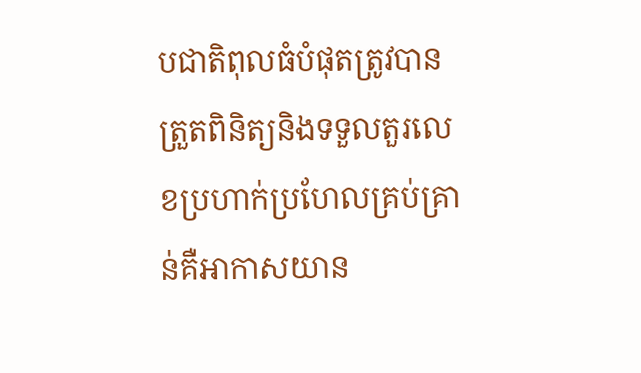បជាតិពុលធំបំផុតត្រូវបានត្រួតពិនិត្យនិងទទួលតួរលេខប្រហាក់ប្រហែលគ្រប់គ្រាន់គឺអាកាសយាន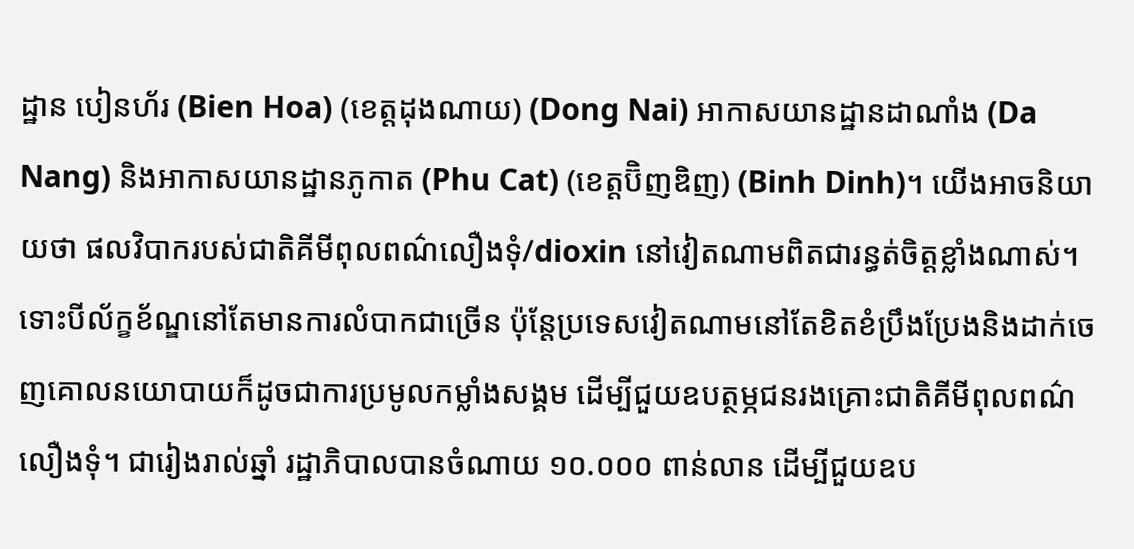ដ្ឋាន បៀនហ័រ (Bien Hoa) (ខេត្តដុងណាយ) (Dong Nai) អាកាសយានដ្ឋានដាណាំង (Da Nang) និងអាកាសយានដ្ឋានភូកាត (Phu Cat) (ខេត្តប៊ិញឌិញ) (Binh Dinh)។ យើងអាចនិយាយថា ផលវិបាករបស់ជាតិគីមីពុលពណ៌លឿងទុំ/dioxin នៅវៀតណាមពិតជារន្ធត់ចិត្តខ្លាំងណាស់។ ទោះបីល័ក្ខខ័ណ្ឌនៅតែមានការលំបាកជាច្រើន ប៉ុន្តែប្រទេសវៀតណាមនៅតែខិតខំប្រឹងប្រែងនិងដាក់ចេញគោលនយោបាយក៏ដូចជាការប្រមូលកម្លាំងសង្គម ដើម្បីជួយឧបត្ថម្ភជនរងគ្រោះជាតិគីមីពុលពណ៌លឿងទុំ។ ជារៀងរាល់ឆ្នាំ រដ្ឋាភិបាលបានចំណាយ ១០.០០០ ពាន់លាន ដើម្បីជួយឧប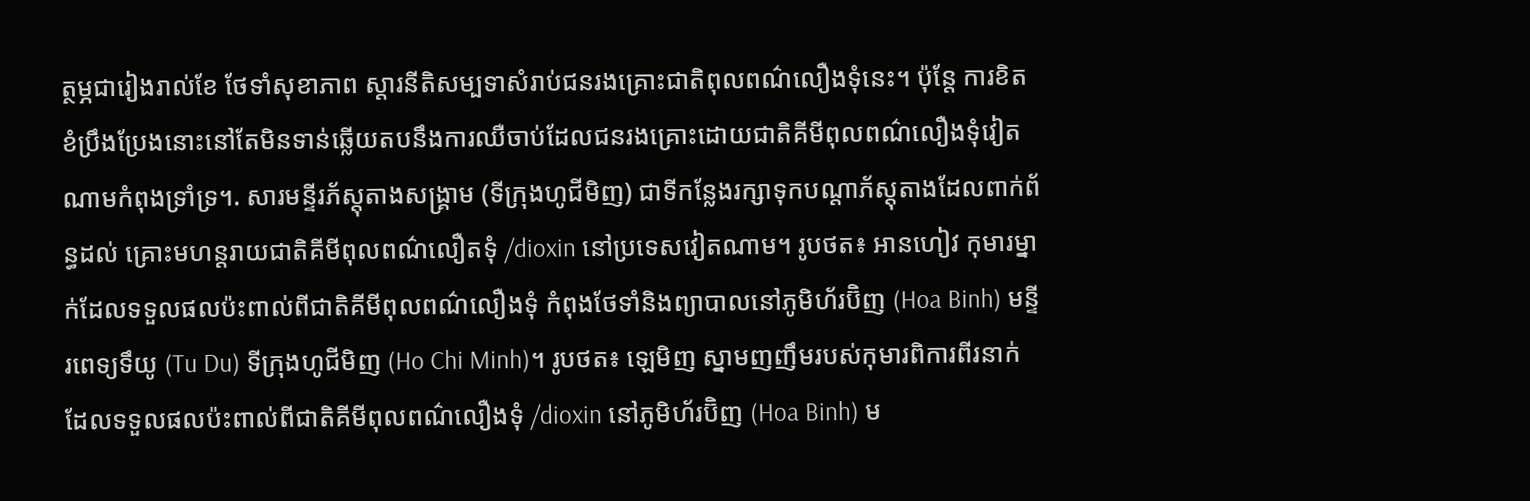ត្ថម្ភជារៀងរាល់ខែ ថែទាំសុខាភាព ស្តារនីតិសម្បទាសំរាប់ជនរងគ្រោះជាតិពុលពណ៌លឿងទុំនេះ។ ប៉ុន្តែ ការខិតខំប្រឹងប្រែងនោះនៅតែមិនទាន់ឆ្លើយតបនឹងការឈឺចាប់ដែលជនរងគ្រោះដោយជាតិគីមីពុលពណ៌លឿងទុំវៀតណាមកំពុងទ្រាំទ្រ។. សារមន្ទីរភ័ស្តុតាងសង្គ្រាម (ទីក្រុងហូជីមិញ) ជាទីកន្លែងរក្សាទុកបណ្តាភ័ស្តុតាងដែលពាក់ព័ន្ធដល់ គ្រោះមហន្តរាយជាតិគីមីពុលពណ៌លឿតទុំ /dioxin នៅប្រទេសវៀតណាម។ រូបថត៖ អានហៀវ កុមារម្នាក់ដែលទទួលផលប៉ះពាល់ពីជាតិគីមីពុលពណ៌លឿងទុំ កំពុងថែទាំនិងព្យាបាលនៅភូមិហ័រប៊ិញ (Hoa Binh) មន្ទីរពេទ្យទឹយូ (Tu Du) ទីក្រុងហូជីមិញ (Ho Chi Minh)។ រូបថត៖ ឡេមិញ ស្នាមញញឹមរបស់កុមារពិការពីរនាក់ដែលទទួលផលប៉ះពាល់ពីជាតិគីមីពុលពណ៌លឿងទុំ /dioxin នៅភូមិហ័រប៊ិញ (Hoa Binh) ម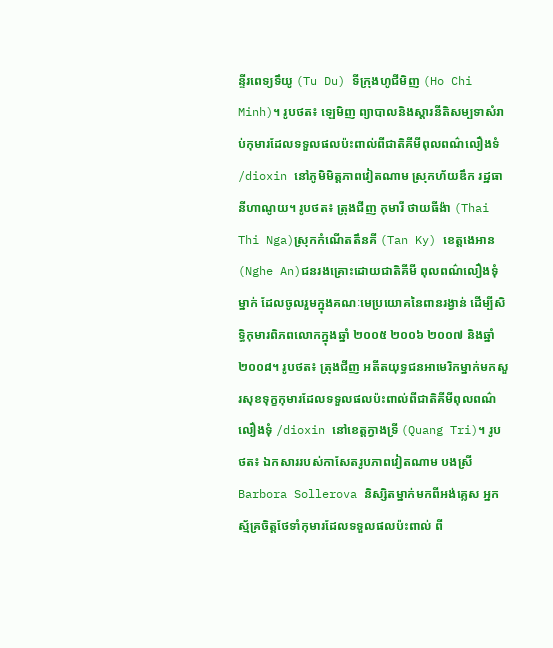ន្ទីរពេទ្យទឹយូ (Tu Du) ទីក្រុងហូជីមិញ (Ho Chi Minh)។ រូបថត៖ ឡេមិញ ព្យាបាលនិងស្តារនីតិសម្បទាសំរាប់កុមារដែលទទួលផលប៉ះពាល់ពីជាតិគីមីពុលពណ៌លឿងទំ /dioxin នៅភូមិមិត្តភាពវៀតណាម ស្រុកហ័យឌឹក រដ្ឋធានីហាណូយ។ រូបថត៖ ត្រុងជីញ កុមារី ថាយធីង៉ា (Thai Thi Nga)ស្រុកកំណើតតឹនគី (Tan Ky) ខេត្តងេអាន (Nghe An)ជនរងគ្រោះដោយជាតិគីមី ពុលពណ៌លឿងទុំម្នាក់ ដែលចូលរួមក្នុងគណៈមេប្រយោគនៃពានរង្វាន់ ដើម្បីសិទ្ធិកុមារពិភពលោកក្នុងឆ្នាំ ២០០៥ ២០០៦ ២០០៧ និងឆ្នាំ២០០៨។ រូបថត៖ ត្រុងជីញ អតីតយុទ្ធជនអាមេរិកម្នាក់មកសួរសុខទុក្ខកុមារដែលទទួលផលប៉ះពាល់ពីជាតិគីមីពុលពណ៌លឿងទុំ /dioxin នៅខេត្តក្វាងទ្រី (Quang Tri)។ រូបថត៖ ឯកសាររបស់កាសែតរូបភាពវៀតណាម បងស្រី Barbora Sollerova និស្សិតម្នាក់មកពីអង់គ្លេស អ្នកស្ម័គ្រចិត្តថែទាំកុមារដែលទទួលផលប៉ះពាល់ ពី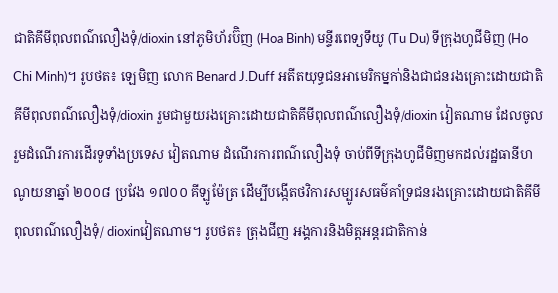ជាតិគីមីពុលពណ៌លឿងទុំ/dioxin នៅភូមិហ័រប៊ិញ (Hoa Binh) មន្ទីរពេទ្យទឹយូ (Tu Du) ទីក្រុងហូជីមិញ (Ho Chi Minh)។ រូបថត៖ ឡេមិញ លោក Benard J.Duff អតីតយុទ្ធជនអាមេរិកម្នកា់និងជាជនរងគ្រោះដោយជាតិគីមីពុលពណ៌លឿងទុំ/dioxin រួមជាមួយរងគ្រោះដោយជាតិគីមីពុលពណ៌លឿងទុំ/dioxin វៀតណាម ដែលចូលរួមដំណើរការដើរទូទាំងប្រទេស វៀតណាម ដំណើរការពណ៌លឿងទុំ ចាប់ពីទីក្រុងហូជីមិញមកដល់រដ្ឋធានីហណូយនាឆ្នាំ ២០០៨ ប្រវែង ១៧០០ គីឡូម៉ែត្រ ដើម្បីបង្កើតថវិការសម្បូរសធម៌គាំទ្រជនរងគ្រោះដោយជាតិគីមីពុលពណ៌លឿងទុំ/ dioxinវៀតណាម។ រូបថត៖ ត្រុងជីញ អង្គការនិងមិត្តអន្តរជាតិកាន់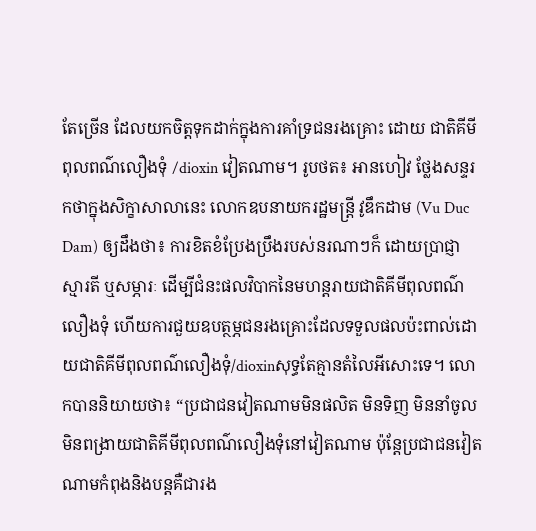តែច្រើន ដែលយកចិត្តទុកដាក់ក្នុងការគាំទ្រជនរងគ្រោះ ដោយ ជាតិគីមីពុលពណ៌លឿងទុំ /dioxin វៀតណាម។ រូបថត៖ អានហៀវ ថ្លែងសន្ទរកថាក្នុងសិក្ខាសាលានេះ លោកឧបនាយករដ្ឋមន្ត្រី វូឌឹកដាម (Vu Duc Dam) ឲ្យដឹងថា៖ ការខិតខំប្រែងប្រឹងរបស់នរណាៗក៏ ដោយប្រាជ្ញា ស្មារតី ឬសម្ភារៈ ដើម្បីជំនះផលវិបាកនៃមហន្តរាយជាតិគីមីពុលពណ៌លឿងទុំ ហើយការជួយឧបត្ថម្ភជនរងគ្រោះដែលទទួលផលប៉ះពាល់ដោយជាតិគីមីពុលពណ៌លឿងទុំ/dioxinសុទ្ធតែគ្មានតំលៃអីសោះទេ។ លោកបាននិយាយថា៖ “ប្រជាជនវៀតណាមមិនផលិត មិនទិញ មិននាំចូល មិនពង្រាយជាតិគីមីពុលពណ៌លឿងទុំនៅវៀតណាម ប៉ុន្តែប្រជាជនវៀតណាមកំពុងនិងបន្តគឺជារង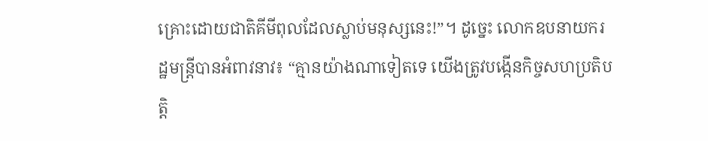គ្រោះដោយជាតិគីមីពុលដែលស្លាប់មនុស្សនេះ!”។ ដូច្នេះ លោកឧបនាយករដ្ឋមន្ត្រីបានអំពាវនាវ៖ “គ្មានយ៉ាងណាទៀតទេ យើងត្រូវបង្កើនកិច្ចសហប្រតិបត្តិ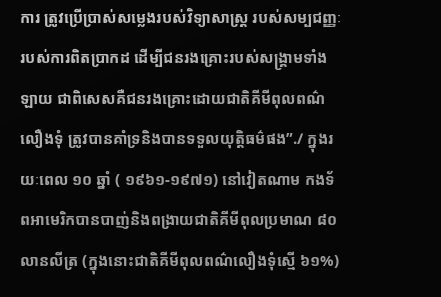ការ ត្រូវប្រើប្រាស់សម្លេងរបស់វិទ្យាសាស្ត្រ របស់សម្បជញ្ញៈរបស់ការពិតប្រាកដ ដើម្បីជនរងគ្រោះរបស់សង្គ្រាមទាំងឡាយ ជាពិសេសគឺជនរងគ្រោះដោយជាតិគីមីពុលពណ៌លឿងទុំ ត្រូវបានគាំទ្រនិងបានទទួលយុត្តិធម៌ផង”./ ក្នុងរយៈពេល ១០ ឆ្នាំ ( ១៩៦១-១៩៧១) នៅវៀតណាម កងទ័ពអាមេរិកបានបាញ់និងពង្រាយជាតិគីមីពុលប្រមាណ ៨០ លានលីត្រ (ក្នុងនោះជាតិគីមីពុលពណ៌លឿងទុំស្មើ ៦១%)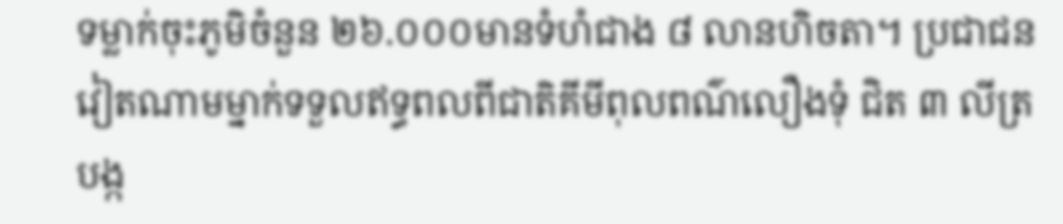ទម្លាក់ចុះភូមិចំនួន ២៦.០០០មានទំហំជាង ៨ លានហិចតា។ ប្រជាជនវៀតណាមម្នាក់ទទួលឥទ្ធពលពីជាតិគីមីពុលពណ៌លឿងទុំ ជិត ៣ លីត្របង្ក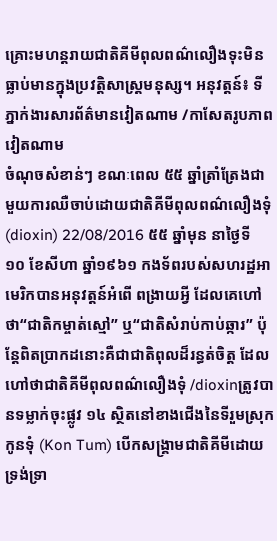គ្រោះមហន្តរាយជាតិគីមីពុលពណ៌លឿងទុះមិនធ្លាប់មានក្នុងប្រវត្តិសាស្ត្រមនុស្ស។ អនុវត្តន៍៖ ទីភ្នាក់ងារសារព័ត៌មានវៀតណាម /កាសែតរូបភាពវៀតណាម
ចំណុចសំខាន់ៗ ខណៈពេល ៥៥ ឆ្នាំត្រាំត្រែងជាមួយការឈឺចាប់ដោយជាតិគីមីពុលពណ៌លឿងទុំ (dioxin) 22/08/2016 ៥៥ ឆ្នាំមុន នាថ្ងៃទី ១០ ខែសីហា ឆ្នាំ១៩៦១ កងទ័ពរបស់សហរដ្ឋអាមេរិកបានអនុវត្តន៍អំពើ ពង្រាយអ្វី ដែលគេហៅថា“ជាតិកម្ចាត់ស្មៅ” ឬ“ជាតិសំរាប់កាប់ឆ្ការ” ប៉ុន្តែពិតប្រាកដនោះគឺជាជាតិពុលដ៏រន្ធត់ចិត្ត ដែលហៅថាជាតិគីមីពុលពណ៌លឿងទុំ /dioxinត្រូវបានទម្លាក់ចុះផ្លូវ ១៤ ស្ថិតនៅខាងជើងនៃទីរួមស្រុកកូនទុំ (Kon Tum) បើកសង្គ្រាមជាតិគីមីដោយទ្រង់ទ្រា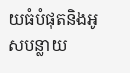យធំបំផុតនិងអូសបន្លាយ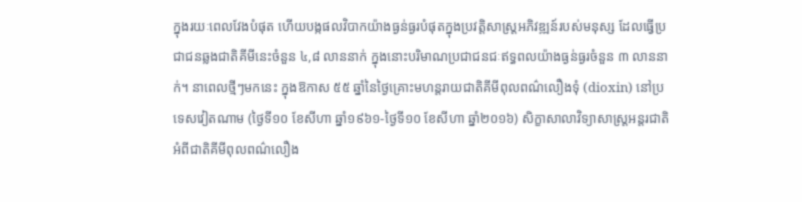ក្នុងរយៈពេលវែងបំផុត ហើយបង្កផលវិបាកយ៉ាងធ្ងន់ធ្ងរបំផុតក្នុងប្រវត្តិសាស្ត្រអភិវឌ្ឍន៍របស់មនុស្ស ដែលធ្វើប្រជាជនឆ្លងជាតិគីមីនេះចំនួន ៤,៨ លាននាក់ ក្នុងនោះបរិមាណប្រជាជនជៈឥទ្ធពលយ៉ាងធ្ងន់ធ្ងរចំនួន ៣ លាននាក់។ នាពេលថ្មីៗមកនេះ ក្នុងឱកាស ៥៥ ឆ្នាំនៃថ្ងៃគ្រោះមហន្តរាយជាតិគីមីពុលពណ៌លឿងទុំ (dioxin) នៅប្រទេសវៀតណាម (ថ្ងៃទី១០ ខែសីហា ឆ្នាំ១៩៦១-ថ្ងៃទី១០ ខែសីហា ឆ្នាំ២០១៦) សិក្ខាសាលាវិទ្យាសាស្ត្រអន្តរជាតិអំពីជាតិគីមីពុលពណ៌លឿង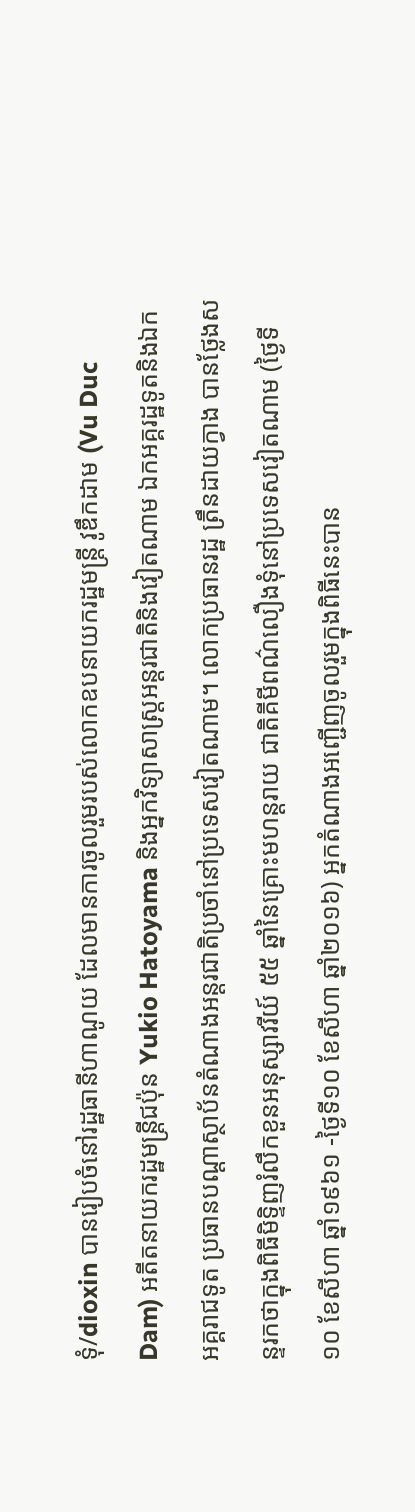ទុំ/dioxin បានរៀបចំនៅរដ្ឋធានីហាណូយ ដែលមានការចូលរួមរបស់លោកឧបនាយករដ្ឋមន្ត្រី វូឌឹកដាម (Vu Duc Dam) អតីតនាយករដ្ឋមន្ត្រីជប៉ុន Yukio Hatoyama និងអ្នកវិទ្យាសាស្ត្រអន្តរជាតិនិងវៀតណាម ឯកអគ្គរដ្ឋទូតនិងឯកអគ្គរាជទូត ប្រធានបណ្តាស្ថាប័នតំណាងអន្តរជាតិប្រចាំនៅប្រទេសវៀតណាម។ លោកប្រធានរដ្ឋ ត្រឹនដាយក្វាង បានថ្លែងសន្ទរកថាក្នុងពិធីមិទ្ទិញរំលឹកខួនអនុស្សាវរីយ៍ ៥៥ ឆ្នាំនៃគ្រោះមហន្តរាយ ជាតិគីមីពណ៌លឿងទុំនៅប្រទេសវៀតណាម (ថ្ងៃទី១០ ខែសីហា ឆ្នាំ១៩៦១ -ថ្ងៃទី១០ ខែសីហា ឆ្នាំ២០១៦) អ្នកតំណាងអញ្ជើញចូលរួមក្នុងពិធីនេះបាន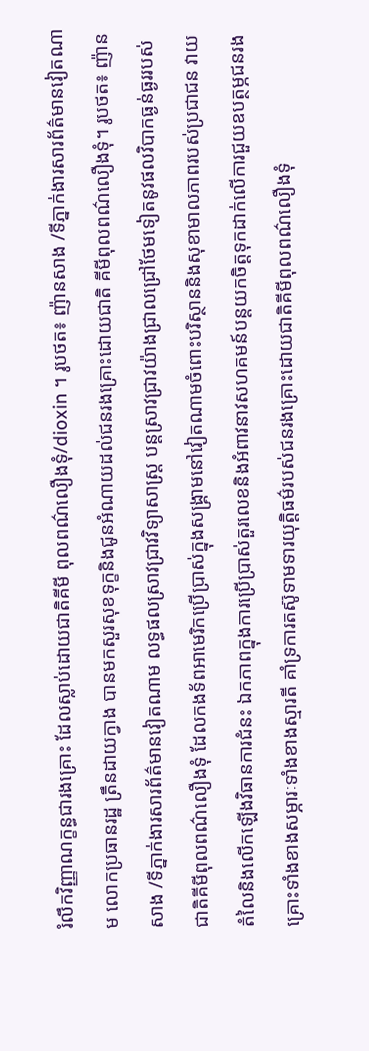រំលឹកវិញ្ញាណក្ខន្ធជារងគ្រោះ ដែលស្លាប់ដោយជាតិគីមី ពុលពណ៌លឿងទុំ/dioxin ។ រូបថត៖ ញ៉ានសាង /ទីភ្នាក់ងារសារព័ត៌មានវៀតណាម លោកប្រធានរដ្ឋ ត្រឹនដាយក្វាង បានមកសួរសុខទុក្ខនិងជូនអំណាយដល់ជនរងគ្រោះដោយជាតិ គីមីពុលពណ៌លឿងទុំ។ រូបថត៖ ញ៉ានសាង /ទីភ្នាក់ងារសារព័ត៌មានវៀតណាម លទ្ធផលស្រាវជ្រាវវិទ្យាសាស្ត្រ បន្តស្រាវជ្រាវយ៉ាងជ្រាលជ្រៅថែមទៀតនូវផលវិបាកធ្ងន់ធ្ងររបស់ជាតិគីមីពុលពណ៌លឿងទុំ ដែលកងទ័ពអាមេរិកប្រើប្រាស់ក្នុងសង្គ្រាមនៅវៀតណាមចំពោះបរិស្ថាននិងសុខាមាលភាពរបស់ប្រជាជន វាយតំលៃនិងលើកឡើងវិធានការជំនះ ឯកភាពក្នុងការប្រើប្រាស់តួរលេខនិងអំពាវនាវសហគមន៍បន្តយកចិត្តទុកដាក់លើការជួយឧបត្ថម្ភជនរងគ្រោះទាំងខាងសម្ភារៈទាំងខាងស្មារតី គាំទ្រការតស៊ូទាមទារយុត្តិធម៌របស់ជនរងគ្រោះដោយជាតិគីមីពុលពណ៌លឿងទុំ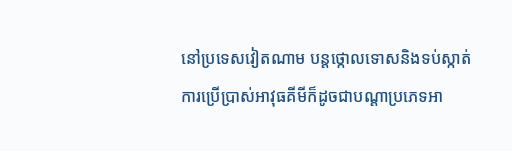នៅប្រទេសវៀតណាម បន្តថ្កោលទោសនិងទប់ស្កាត់ការប្រើប្រាស់អាវុធគីមីក៏ដូចជាបណ្តាប្រភេទអា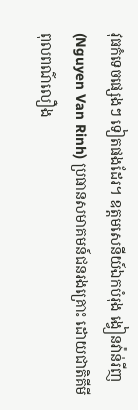វុធកំទេចផ្សេងៗ ទៀតផងដែរ។ ឧត្តមសេនីយ៍ឯកបំរុង ង្វៀនវ៉ាន់រីញ (Nguyen Van Rinh) ប្រធានសមាគមន៍ជនរងគ្រោះ ដោយជាតិគីមីពុលពណ៌លឿង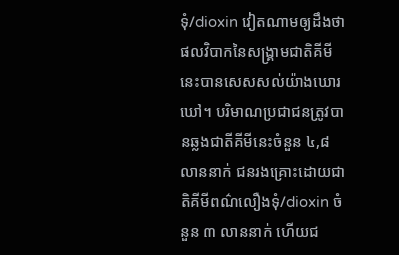ទុំ/dioxin វៀតណាមឲ្យដឹងថា ផលវិបាកនៃសង្គ្រាមជាតិគីមីនេះបានសេសសល់យ៉ាងឃោរឃៅ។ បរិមាណប្រជាជនត្រូវបានឆ្លងជាតីគីមីនេះចំនួន ៤,៨ លាននាក់ ជនរងគ្រោះដោយជាតិគីមីពណ៌លឿងទុំ/dioxin ចំនួន ៣ លាននាក់ ហើយជ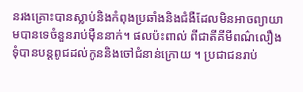នរងគ្រោះបានស្លាប់និងកំពុងប្រឆាំងនិងជំងឺដែលមិនអាចព្យាយាមបានទេចំនួនរាប់ម៉ឺននាក់។ ផលប៉ះពាល់ ពីជាតីគីមីពណ៌លឿងទុំបានបន្តពូជដល់កូននិងចៅជំនាន់ក្រោយ ។ ប្រជាជនរាប់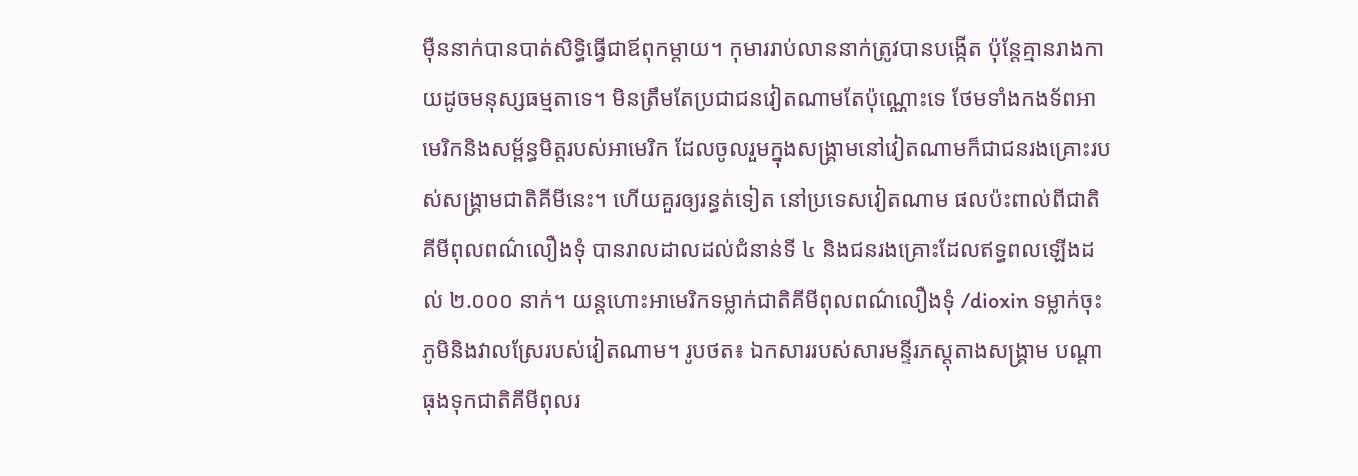ម៉ឺននាក់បានបាត់សិទ្ធិធ្វើជាឪពុកម្តាយ។ កុមាររាប់លាននាក់ត្រូវបានបង្កើត ប៉ុន្តែគ្មានរាងកាយដូចមនុស្សធម្មតាទេ។ មិនត្រឹមតែប្រជាជនវៀតណាមតែប៉ុណ្ណោះទេ ថែមទាំងកងទ័ពអាមេរិកនិងសម្ព័ន្ធមិត្តរបស់អាមេរិក ដែលចូលរួមក្នុងសង្គ្រាមនៅវៀតណាមក៏ជាជនរងគ្រោះរបស់សង្គ្រាមជាតិគីមីនេះ។ ហើយគួរឲ្យរន្ធត់ទៀត នៅប្រទេសវៀតណាម ផលប៉ះពាល់ពីជាតិគីមីពុលពណ៌លឿងទុំ បានរាលដាលដល់ជំនាន់ទី ៤ និងជនរងគ្រោះដែលឥទ្ធពលឡើងដល់ ២.០០០ នាក់។ យន្តហោះអាមេរិកទម្លាក់ជាតិគីមីពុលពណ៌លឿងទុំ /dioxin ទម្លាក់ចុះភូមិនិងវាលស្រែរបស់វៀតណាម។ រូបថត៖ ឯកសាររបស់សារមន្ទីរភស្តុតាងសង្គ្រាម បណ្តាធុងទុកជាតិគីមីពុលរ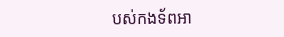បស់កងទ័ពអា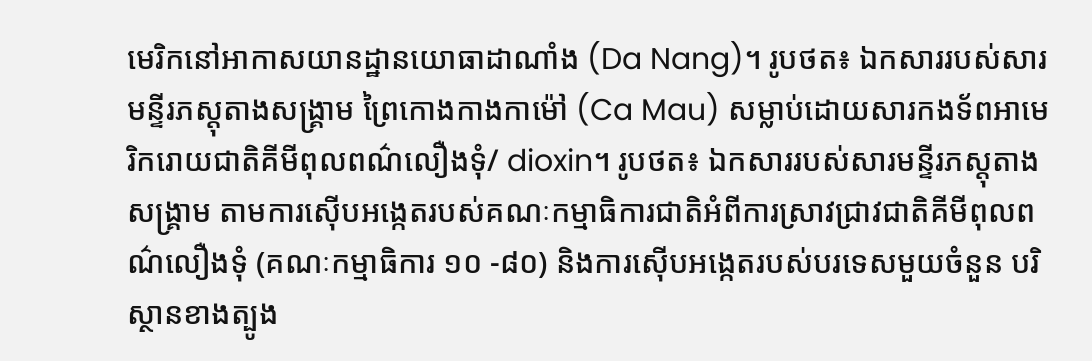មេរិកនៅអាកាសយានដ្ឋានយោធាដាណាំង (Da Nang)។ រូបថត៖ ឯកសាររបស់សារមន្ទីរភស្តុតាងសង្គ្រាម ព្រៃកោងកាងកាម៉ៅ (Ca Mau) សម្លាប់ដោយសារកងទ័ពអាមេរិករោយជាតិគីមីពុលពណ៌លឿងទុំ/ dioxin។ រូបថត៖ ឯកសាររបស់សារមន្ទីរភស្តុតាងសង្គ្រាម តាមការស៊ើបអង្កេតរបស់គណៈកម្មាធិការជាតិអំពីការស្រាវជ្រាវជាតិគីមីពុលពណ៌លឿងទុំ (គណៈកម្មាធិការ ១០ -៨០) និងការស៊ើបអង្កេតរបស់បរទេសមួយចំនួន បរិស្ថានខាងត្បូង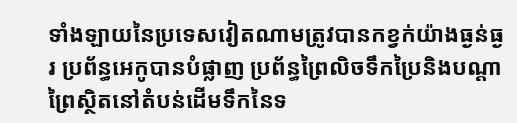ទាំងឡាយនៃប្រទេសវៀតណាមត្រូវបានកខ្វក់យ៉ាងធ្ងន់ធ្ងរ ប្រព័ន្ធអេកូបានបំផ្លាញ ប្រព័ន្ធព្រៃលិចទឹកប្រៃនិងបណ្តាព្រៃស្ថិតនៅតំបន់ដើមទឹកនៃទ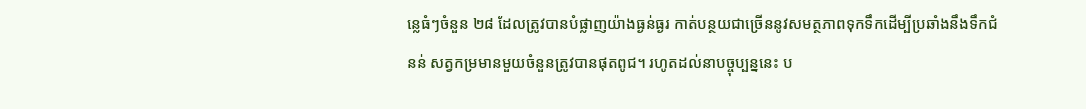ន្លេធំៗចំនួន ២៨ ដែលត្រូវបានបំផ្លាញយ៉ាងធ្ងន់ធ្ងរ កាត់បន្ថយជាច្រើននូវសមត្ថភាពទុកទឹកដើម្បីប្រឆាំងនឹងទឹកជំនន់ សត្វកម្រមានមួយចំនួនត្រូវបានផុតពូជ។ រហូតដល់នាបច្ចុប្បន្ននេះ ប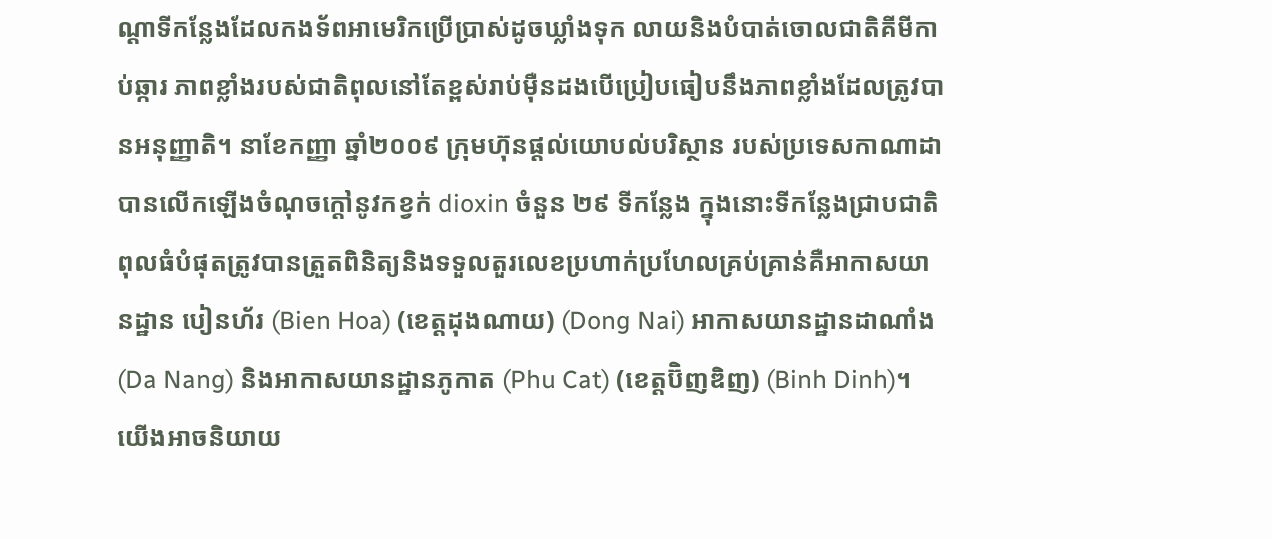ណ្តាទីកន្លែងដែលកងទ័ពអាមេរិកប្រើប្រាស់ដូចឃ្លាំងទុក លាយនិងបំបាត់ចោលជាតិគីមីកាប់ឆ្ការ ភាពខ្លាំងរបស់ជាតិពុលនៅតែខ្ពស់រាប់ម៉ឺនដងបើប្រៀបធៀបនឹងភាពខ្លាំងដែលត្រូវបានអនុញ្ញាតិ។ នាខែកញ្ញា ឆ្នាំ២០០៩ ក្រុមហ៊ុនផ្តល់យោបល់បរិស្ថាន របស់ប្រទេសកាណាដាបានលើកឡើងចំណុចក្តៅនូវកខ្វក់ dioxin ចំនួន ២៩ ទីកន្លែង ក្នុងនោះទីកន្លែងជ្រាបជាតិពុលធំបំផុតត្រូវបានត្រួតពិនិត្យនិងទទួលតួរលេខប្រហាក់ប្រហែលគ្រប់គ្រាន់គឺអាកាសយានដ្ឋាន បៀនហ័រ (Bien Hoa) (ខេត្តដុងណាយ) (Dong Nai) អាកាសយានដ្ឋានដាណាំង (Da Nang) និងអាកាសយានដ្ឋានភូកាត (Phu Cat) (ខេត្តប៊ិញឌិញ) (Binh Dinh)។ យើងអាចនិយាយ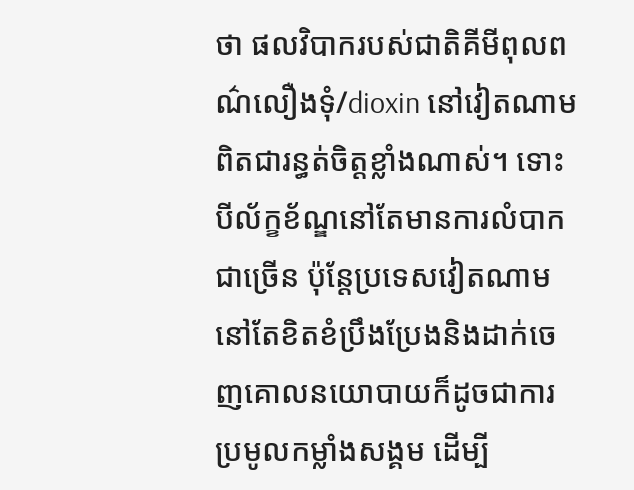ថា ផលវិបាករបស់ជាតិគីមីពុលពណ៌លឿងទុំ/dioxin នៅវៀតណាមពិតជារន្ធត់ចិត្តខ្លាំងណាស់។ ទោះបីល័ក្ខខ័ណ្ឌនៅតែមានការលំបាកជាច្រើន ប៉ុន្តែប្រទេសវៀតណាមនៅតែខិតខំប្រឹងប្រែងនិងដាក់ចេញគោលនយោបាយក៏ដូចជាការប្រមូលកម្លាំងសង្គម ដើម្បី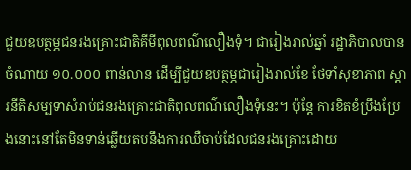ជួយឧបត្ថម្ភជនរងគ្រោះជាតិគីមីពុលពណ៌លឿងទុំ។ ជារៀងរាល់ឆ្នាំ រដ្ឋាភិបាលបានចំណាយ ១០.០០០ ពាន់លាន ដើម្បីជួយឧបត្ថម្ភជារៀងរាល់ខែ ថែទាំសុខាភាព ស្តារនីតិសម្បទាសំរាប់ជនរងគ្រោះជាតិពុលពណ៌លឿងទុំនេះ។ ប៉ុន្តែ ការខិតខំប្រឹងប្រែងនោះនៅតែមិនទាន់ឆ្លើយតបនឹងការឈឺចាប់ដែលជនរងគ្រោះដោយ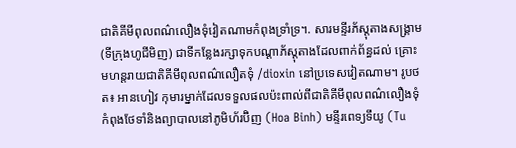ជាតិគីមីពុលពណ៌លឿងទុំវៀតណាមកំពុងទ្រាំទ្រ។. សារមន្ទីរភ័ស្តុតាងសង្គ្រាម (ទីក្រុងហូជីមិញ) ជាទីកន្លែងរក្សាទុកបណ្តាភ័ស្តុតាងដែលពាក់ព័ន្ធដល់ គ្រោះមហន្តរាយជាតិគីមីពុលពណ៌លឿតទុំ /dioxin នៅប្រទេសវៀតណាម។ រូបថត៖ អានហៀវ កុមារម្នាក់ដែលទទួលផលប៉ះពាល់ពីជាតិគីមីពុលពណ៌លឿងទុំ កំពុងថែទាំនិងព្យាបាលនៅភូមិហ័រប៊ិញ (Hoa Binh) មន្ទីរពេទ្យទឹយូ (Tu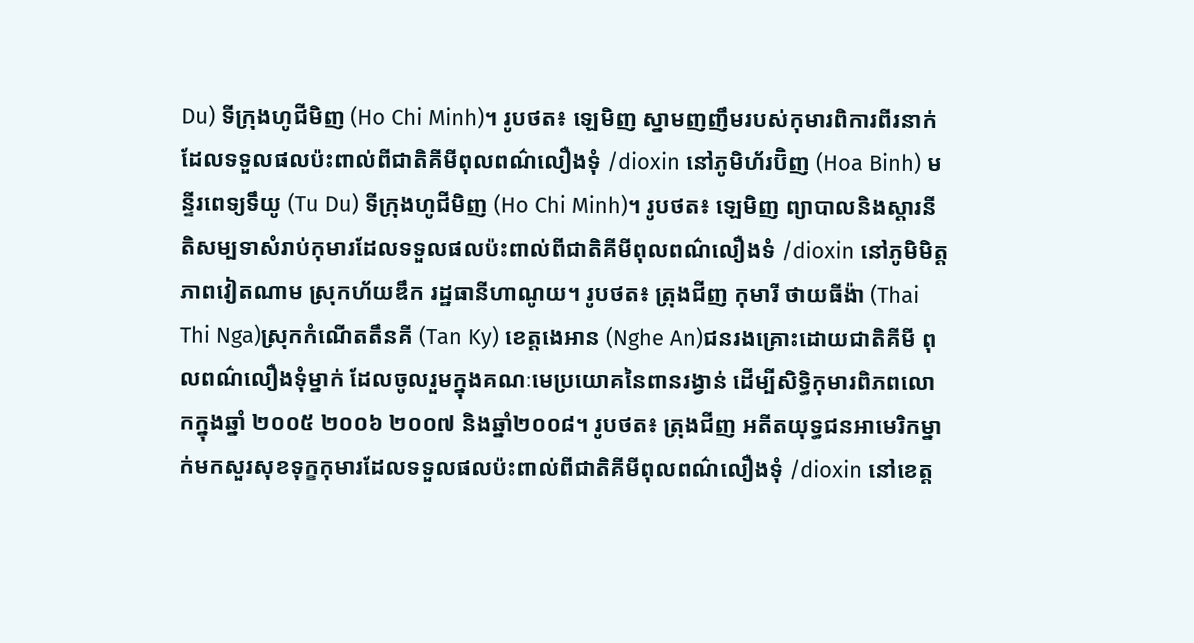Du) ទីក្រុងហូជីមិញ (Ho Chi Minh)។ រូបថត៖ ឡេមិញ ស្នាមញញឹមរបស់កុមារពិការពីរនាក់ដែលទទួលផលប៉ះពាល់ពីជាតិគីមីពុលពណ៌លឿងទុំ /dioxin នៅភូមិហ័រប៊ិញ (Hoa Binh) មន្ទីរពេទ្យទឹយូ (Tu Du) ទីក្រុងហូជីមិញ (Ho Chi Minh)។ រូបថត៖ ឡេមិញ ព្យាបាលនិងស្តារនីតិសម្បទាសំរាប់កុមារដែលទទួលផលប៉ះពាល់ពីជាតិគីមីពុលពណ៌លឿងទំ /dioxin នៅភូមិមិត្តភាពវៀតណាម ស្រុកហ័យឌឹក រដ្ឋធានីហាណូយ។ រូបថត៖ ត្រុងជីញ កុមារី ថាយធីង៉ា (Thai Thi Nga)ស្រុកកំណើតតឹនគី (Tan Ky) ខេត្តងេអាន (Nghe An)ជនរងគ្រោះដោយជាតិគីមី ពុលពណ៌លឿងទុំម្នាក់ ដែលចូលរួមក្នុងគណៈមេប្រយោគនៃពានរង្វាន់ ដើម្បីសិទ្ធិកុមារពិភពលោកក្នុងឆ្នាំ ២០០៥ ២០០៦ ២០០៧ និងឆ្នាំ២០០៨។ រូបថត៖ ត្រុងជីញ អតីតយុទ្ធជនអាមេរិកម្នាក់មកសួរសុខទុក្ខកុមារដែលទទួលផលប៉ះពាល់ពីជាតិគីមីពុលពណ៌លឿងទុំ /dioxin នៅខេត្ត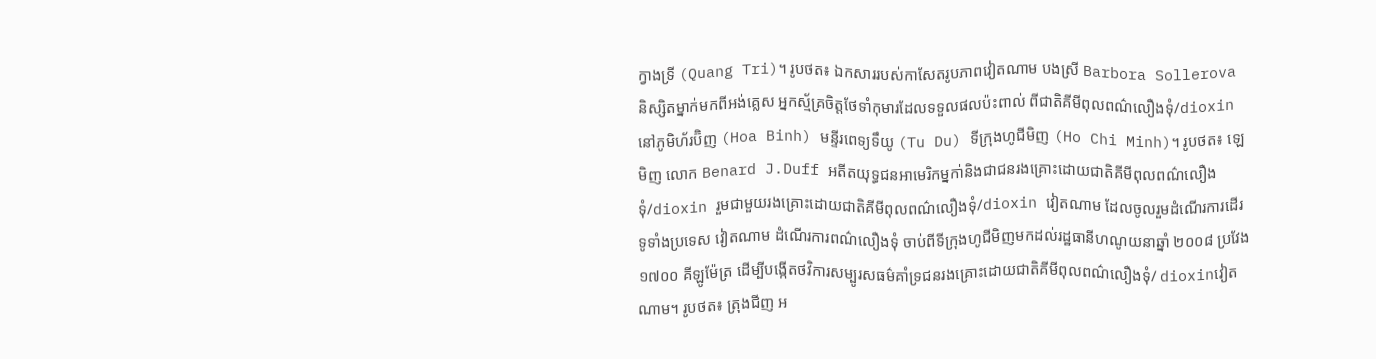ក្វាងទ្រី (Quang Tri)។ រូបថត៖ ឯកសាររបស់កាសែតរូបភាពវៀតណាម បងស្រី Barbora Sollerova និស្សិតម្នាក់មកពីអង់គ្លេស អ្នកស្ម័គ្រចិត្តថែទាំកុមារដែលទទួលផលប៉ះពាល់ ពីជាតិគីមីពុលពណ៌លឿងទុំ/dioxin នៅភូមិហ័រប៊ិញ (Hoa Binh) មន្ទីរពេទ្យទឹយូ (Tu Du) ទីក្រុងហូជីមិញ (Ho Chi Minh)។ រូបថត៖ ឡេមិញ លោក Benard J.Duff អតីតយុទ្ធជនអាមេរិកម្នកា់និងជាជនរងគ្រោះដោយជាតិគីមីពុលពណ៌លឿងទុំ/dioxin រួមជាមួយរងគ្រោះដោយជាតិគីមីពុលពណ៌លឿងទុំ/dioxin វៀតណាម ដែលចូលរួមដំណើរការដើរទូទាំងប្រទេស វៀតណាម ដំណើរការពណ៌លឿងទុំ ចាប់ពីទីក្រុងហូជីមិញមកដល់រដ្ឋធានីហណូយនាឆ្នាំ ២០០៨ ប្រវែង ១៧០០ គីឡូម៉ែត្រ ដើម្បីបង្កើតថវិការសម្បូរសធម៌គាំទ្រជនរងគ្រោះដោយជាតិគីមីពុលពណ៌លឿងទុំ/ dioxinវៀតណាម។ រូបថត៖ ត្រុងជីញ អ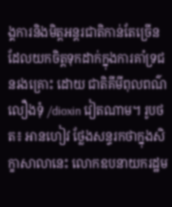ង្គការនិងមិត្តអន្តរជាតិកាន់តែច្រើន ដែលយកចិត្តទុកដាក់ក្នុងការគាំទ្រជនរងគ្រោះ ដោយ ជាតិគីមីពុលពណ៌លឿងទុំ /dioxin វៀតណាម។ រូបថត៖ អានហៀវ ថ្លែងសន្ទរកថាក្នុងសិក្ខាសាលានេះ លោកឧបនាយករដ្ឋម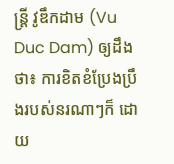ន្ត្រី វូឌឹកដាម (Vu Duc Dam) ឲ្យដឹងថា៖ ការខិតខំប្រែងប្រឹងរបស់នរណាៗក៏ ដោយ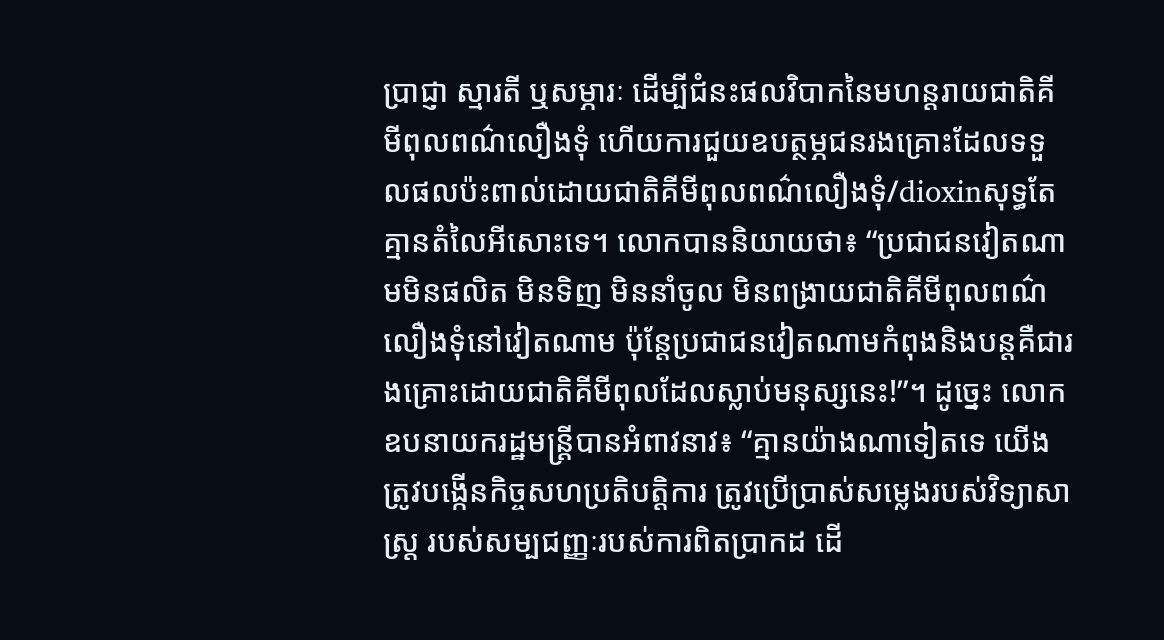ប្រាជ្ញា ស្មារតី ឬសម្ភារៈ ដើម្បីជំនះផលវិបាកនៃមហន្តរាយជាតិគីមីពុលពណ៌លឿងទុំ ហើយការជួយឧបត្ថម្ភជនរងគ្រោះដែលទទួលផលប៉ះពាល់ដោយជាតិគីមីពុលពណ៌លឿងទុំ/dioxinសុទ្ធតែគ្មានតំលៃអីសោះទេ។ លោកបាននិយាយថា៖ “ប្រជាជនវៀតណាមមិនផលិត មិនទិញ មិននាំចូល មិនពង្រាយជាតិគីមីពុលពណ៌លឿងទុំនៅវៀតណាម ប៉ុន្តែប្រជាជនវៀតណាមកំពុងនិងបន្តគឺជារងគ្រោះដោយជាតិគីមីពុលដែលស្លាប់មនុស្សនេះ!”។ ដូច្នេះ លោកឧបនាយករដ្ឋមន្ត្រីបានអំពាវនាវ៖ “គ្មានយ៉ាងណាទៀតទេ យើងត្រូវបង្កើនកិច្ចសហប្រតិបត្តិការ ត្រូវប្រើប្រាស់សម្លេងរបស់វិទ្យាសាស្ត្រ របស់សម្បជញ្ញៈរបស់ការពិតប្រាកដ ដើ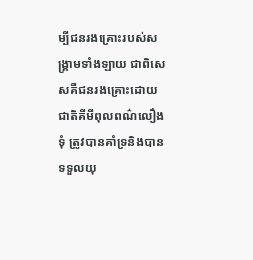ម្បីជនរងគ្រោះរបស់សង្គ្រាមទាំងឡាយ ជាពិសេសគឺជនរងគ្រោះដោយជាតិគីមីពុលពណ៌លឿងទុំ ត្រូវបានគាំទ្រនិងបានទទួលយុ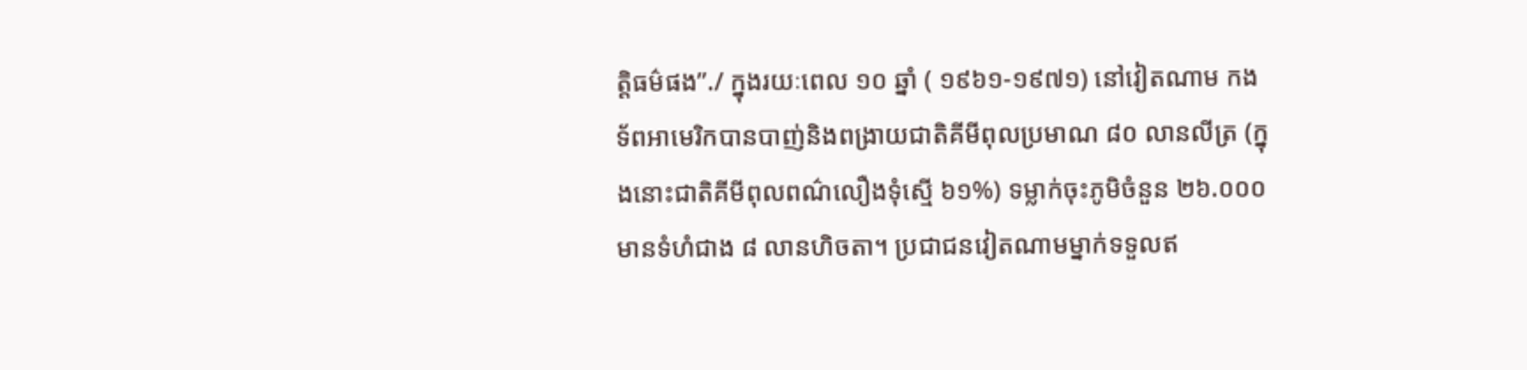ត្តិធម៌ផង”./ ក្នុងរយៈពេល ១០ ឆ្នាំ ( ១៩៦១-១៩៧១) នៅវៀតណាម កងទ័ពអាមេរិកបានបាញ់និងពង្រាយជាតិគីមីពុលប្រមាណ ៨០ លានលីត្រ (ក្នុងនោះជាតិគីមីពុលពណ៌លឿងទុំស្មើ ៦១%) ទម្លាក់ចុះភូមិចំនួន ២៦.០០០មានទំហំជាង ៨ លានហិចតា។ ប្រជាជនវៀតណាមម្នាក់ទទួលឥ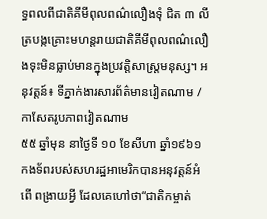ទ្ធពលពីជាតិគីមីពុលពណ៌លឿងទុំ ជិត ៣ លីត្របង្កគ្រោះមហន្តរាយជាតិគីមីពុលពណ៌លឿងទុះមិនធ្លាប់មានក្នុងប្រវត្តិសាស្ត្រមនុស្ស។ អនុវត្តន៍៖ ទីភ្នាក់ងារសារព័ត៌មានវៀតណាម /កាសែតរូបភាពវៀតណាម
៥៥ ឆ្នាំមុន នាថ្ងៃទី ១០ ខែសីហា ឆ្នាំ១៩៦១ កងទ័ពរបស់សហរដ្ឋអាមេរិកបានអនុវត្តន៍អំពើ ពង្រាយអ្វី ដែលគេហៅថា“ជាតិកម្ចាត់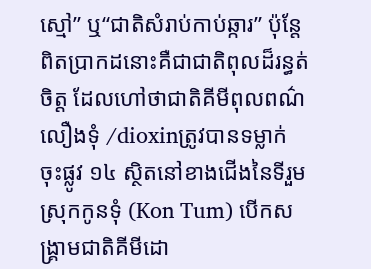ស្មៅ” ឬ“ជាតិសំរាប់កាប់ឆ្ការ” ប៉ុន្តែពិតប្រាកដនោះគឺជាជាតិពុលដ៏រន្ធត់ចិត្ត ដែលហៅថាជាតិគីមីពុលពណ៌លឿងទុំ /dioxinត្រូវបានទម្លាក់ចុះផ្លូវ ១៤ ស្ថិតនៅខាងជើងនៃទីរួមស្រុកកូនទុំ (Kon Tum) បើកសង្គ្រាមជាតិគីមីដោ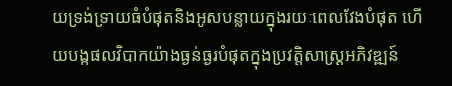យទ្រង់ទ្រាយធំបំផុតនិងអូសបន្លាយក្នុងរយៈពេលវែងបំផុត ហើយបង្កផលវិបាកយ៉ាងធ្ងន់ធ្ងរបំផុតក្នុងប្រវត្តិសាស្ត្រអភិវឌ្ឍន៍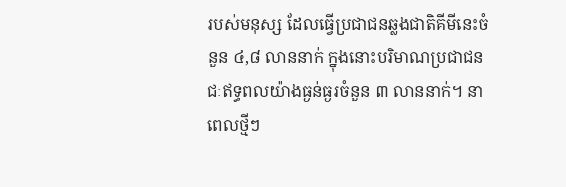របស់មនុស្ស ដែលធ្វើប្រជាជនឆ្លងជាតិគីមីនេះចំនួន ៤,៨ លាននាក់ ក្នុងនោះបរិមាណប្រជាជនជៈឥទ្ធពលយ៉ាងធ្ងន់ធ្ងរចំនួន ៣ លាននាក់។ នាពេលថ្មីៗ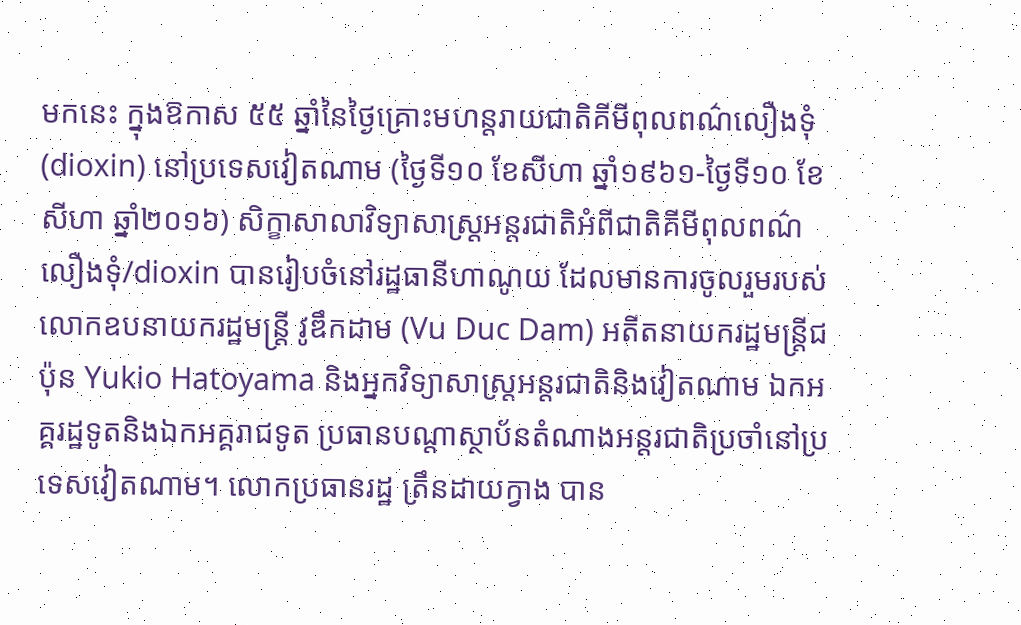មកនេះ ក្នុងឱកាស ៥៥ ឆ្នាំនៃថ្ងៃគ្រោះមហន្តរាយជាតិគីមីពុលពណ៌លឿងទុំ (dioxin) នៅប្រទេសវៀតណាម (ថ្ងៃទី១០ ខែសីហា ឆ្នាំ១៩៦១-ថ្ងៃទី១០ ខែសីហា ឆ្នាំ២០១៦) សិក្ខាសាលាវិទ្យាសាស្ត្រអន្តរជាតិអំពីជាតិគីមីពុលពណ៌លឿងទុំ/dioxin បានរៀបចំនៅរដ្ឋធានីហាណូយ ដែលមានការចូលរួមរបស់លោកឧបនាយករដ្ឋមន្ត្រី វូឌឹកដាម (Vu Duc Dam) អតីតនាយករដ្ឋមន្ត្រីជប៉ុន Yukio Hatoyama និងអ្នកវិទ្យាសាស្ត្រអន្តរជាតិនិងវៀតណាម ឯកអគ្គរដ្ឋទូតនិងឯកអគ្គរាជទូត ប្រធានបណ្តាស្ថាប័នតំណាងអន្តរជាតិប្រចាំនៅប្រទេសវៀតណាម។ លោកប្រធានរដ្ឋ ត្រឹនដាយក្វាង បាន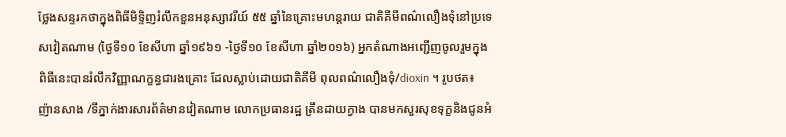ថ្លែងសន្ទរកថាក្នុងពិធីមិទ្ទិញរំលឹកខួនអនុស្សាវរីយ៍ ៥៥ ឆ្នាំនៃគ្រោះមហន្តរាយ ជាតិគីមីពណ៌លឿងទុំនៅប្រទេសវៀតណាម (ថ្ងៃទី១០ ខែសីហា ឆ្នាំ១៩៦១ -ថ្ងៃទី១០ ខែសីហា ឆ្នាំ២០១៦) អ្នកតំណាងអញ្ជើញចូលរួមក្នុងពិធីនេះបានរំលឹកវិញ្ញាណក្ខន្ធជារងគ្រោះ ដែលស្លាប់ដោយជាតិគីមី ពុលពណ៌លឿងទុំ/dioxin ។ រូបថត៖ ញ៉ានសាង /ទីភ្នាក់ងារសារព័ត៌មានវៀតណាម លោកប្រធានរដ្ឋ ត្រឹនដាយក្វាង បានមកសួរសុខទុក្ខនិងជូនអំ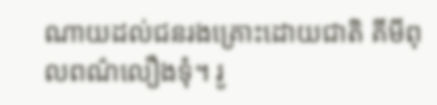ណាយដល់ជនរងគ្រោះដោយជាតិ គីមីពុលពណ៌លឿងទុំ។ រូ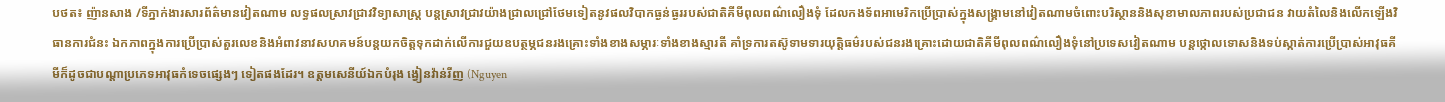បថត៖ ញ៉ានសាង /ទីភ្នាក់ងារសារព័ត៌មានវៀតណាម លទ្ធផលស្រាវជ្រាវវិទ្យាសាស្ត្រ បន្តស្រាវជ្រាវយ៉ាងជ្រាលជ្រៅថែមទៀតនូវផលវិបាកធ្ងន់ធ្ងររបស់ជាតិគីមីពុលពណ៌លឿងទុំ ដែលកងទ័ពអាមេរិកប្រើប្រាស់ក្នុងសង្គ្រាមនៅវៀតណាមចំពោះបរិស្ថាននិងសុខាមាលភាពរបស់ប្រជាជន វាយតំលៃនិងលើកឡើងវិធានការជំនះ ឯកភាពក្នុងការប្រើប្រាស់តួរលេខនិងអំពាវនាវសហគមន៍បន្តយកចិត្តទុកដាក់លើការជួយឧបត្ថម្ភជនរងគ្រោះទាំងខាងសម្ភារៈទាំងខាងស្មារតី គាំទ្រការតស៊ូទាមទារយុត្តិធម៌របស់ជនរងគ្រោះដោយជាតិគីមីពុលពណ៌លឿងទុំនៅប្រទេសវៀតណាម បន្តថ្កោលទោសនិងទប់ស្កាត់ការប្រើប្រាស់អាវុធគីមីក៏ដូចជាបណ្តាប្រភេទអាវុធកំទេចផ្សេងៗ ទៀតផងដែរ។ ឧត្តមសេនីយ៍ឯកបំរុង ង្វៀនវ៉ាន់រីញ (Nguyen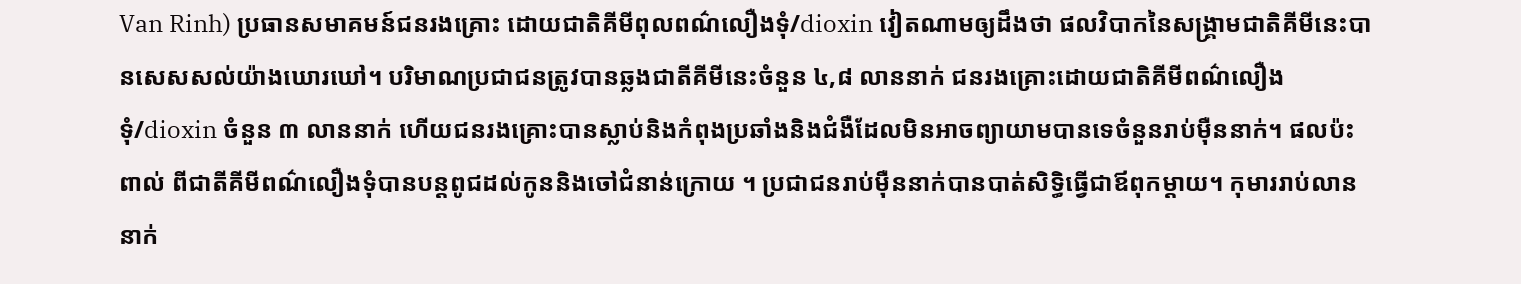Van Rinh) ប្រធានសមាគមន៍ជនរងគ្រោះ ដោយជាតិគីមីពុលពណ៌លឿងទុំ/dioxin វៀតណាមឲ្យដឹងថា ផលវិបាកនៃសង្គ្រាមជាតិគីមីនេះបានសេសសល់យ៉ាងឃោរឃៅ។ បរិមាណប្រជាជនត្រូវបានឆ្លងជាតីគីមីនេះចំនួន ៤,៨ លាននាក់ ជនរងគ្រោះដោយជាតិគីមីពណ៌លឿងទុំ/dioxin ចំនួន ៣ លាននាក់ ហើយជនរងគ្រោះបានស្លាប់និងកំពុងប្រឆាំងនិងជំងឺដែលមិនអាចព្យាយាមបានទេចំនួនរាប់ម៉ឺននាក់។ ផលប៉ះពាល់ ពីជាតីគីមីពណ៌លឿងទុំបានបន្តពូជដល់កូននិងចៅជំនាន់ក្រោយ ។ ប្រជាជនរាប់ម៉ឺននាក់បានបាត់សិទ្ធិធ្វើជាឪពុកម្តាយ។ កុមាររាប់លាននាក់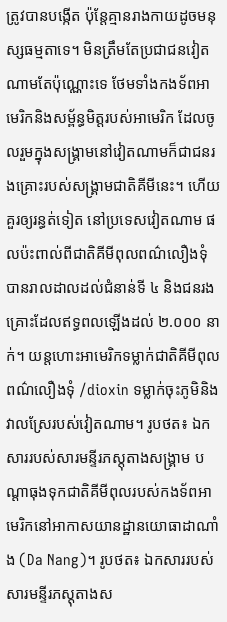ត្រូវបានបង្កើត ប៉ុន្តែគ្មានរាងកាយដូចមនុស្សធម្មតាទេ។ មិនត្រឹមតែប្រជាជនវៀតណាមតែប៉ុណ្ណោះទេ ថែមទាំងកងទ័ពអាមេរិកនិងសម្ព័ន្ធមិត្តរបស់អាមេរិក ដែលចូលរួមក្នុងសង្គ្រាមនៅវៀតណាមក៏ជាជនរងគ្រោះរបស់សង្គ្រាមជាតិគីមីនេះ។ ហើយគួរឲ្យរន្ធត់ទៀត នៅប្រទេសវៀតណាម ផលប៉ះពាល់ពីជាតិគីមីពុលពណ៌លឿងទុំ បានរាលដាលដល់ជំនាន់ទី ៤ និងជនរងគ្រោះដែលឥទ្ធពលឡើងដល់ ២.០០០ នាក់។ យន្តហោះអាមេរិកទម្លាក់ជាតិគីមីពុលពណ៌លឿងទុំ /dioxin ទម្លាក់ចុះភូមិនិងវាលស្រែរបស់វៀតណាម។ រូបថត៖ ឯកសាររបស់សារមន្ទីរភស្តុតាងសង្គ្រាម បណ្តាធុងទុកជាតិគីមីពុលរបស់កងទ័ពអាមេរិកនៅអាកាសយានដ្ឋានយោធាដាណាំង (Da Nang)។ រូបថត៖ ឯកសាររបស់សារមន្ទីរភស្តុតាងស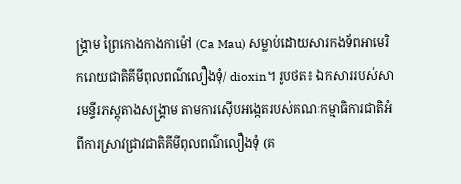ង្គ្រាម ព្រៃកោងកាងកាម៉ៅ (Ca Mau) សម្លាប់ដោយសារកងទ័ពអាមេរិករោយជាតិគីមីពុលពណ៌លឿងទុំ/ dioxin។ រូបថត៖ ឯកសាររបស់សារមន្ទីរភស្តុតាងសង្គ្រាម តាមការស៊ើបអង្កេតរបស់គណៈកម្មាធិការជាតិអំពីការស្រាវជ្រាវជាតិគីមីពុលពណ៌លឿងទុំ (គ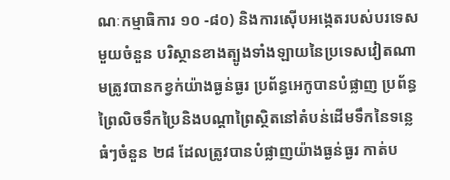ណៈកម្មាធិការ ១០ -៨០) និងការស៊ើបអង្កេតរបស់បរទេសមួយចំនួន បរិស្ថានខាងត្បូងទាំងឡាយនៃប្រទេសវៀតណាមត្រូវបានកខ្វក់យ៉ាងធ្ងន់ធ្ងរ ប្រព័ន្ធអេកូបានបំផ្លាញ ប្រព័ន្ធព្រៃលិចទឹកប្រៃនិងបណ្តាព្រៃស្ថិតនៅតំបន់ដើមទឹកនៃទន្លេធំៗចំនួន ២៨ ដែលត្រូវបានបំផ្លាញយ៉ាងធ្ងន់ធ្ងរ កាត់ប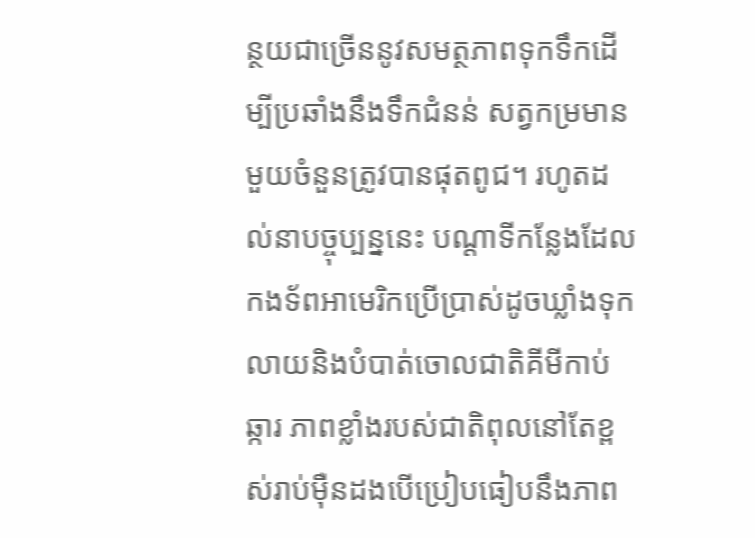ន្ថយជាច្រើននូវសមត្ថភាពទុកទឹកដើម្បីប្រឆាំងនឹងទឹកជំនន់ សត្វកម្រមានមួយចំនួនត្រូវបានផុតពូជ។ រហូតដល់នាបច្ចុប្បន្ននេះ បណ្តាទីកន្លែងដែលកងទ័ពអាមេរិកប្រើប្រាស់ដូចឃ្លាំងទុក លាយនិងបំបាត់ចោលជាតិគីមីកាប់ឆ្ការ ភាពខ្លាំងរបស់ជាតិពុលនៅតែខ្ពស់រាប់ម៉ឺនដងបើប្រៀបធៀបនឹងភាព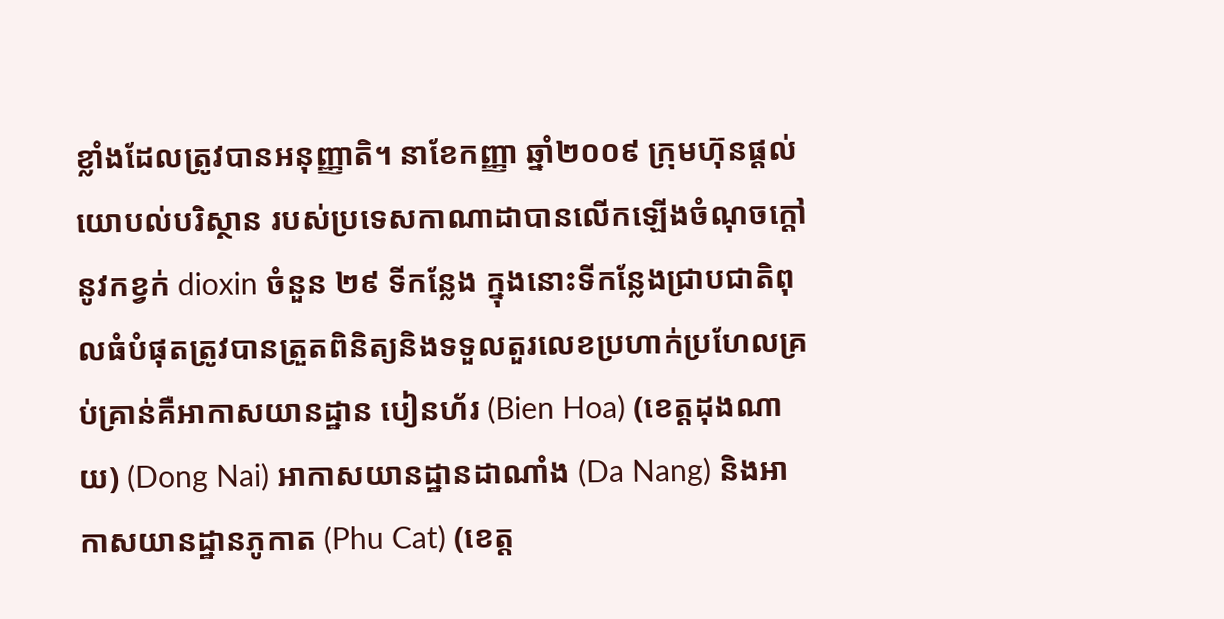ខ្លាំងដែលត្រូវបានអនុញ្ញាតិ។ នាខែកញ្ញា ឆ្នាំ២០០៩ ក្រុមហ៊ុនផ្តល់យោបល់បរិស្ថាន របស់ប្រទេសកាណាដាបានលើកឡើងចំណុចក្តៅនូវកខ្វក់ dioxin ចំនួន ២៩ ទីកន្លែង ក្នុងនោះទីកន្លែងជ្រាបជាតិពុលធំបំផុតត្រូវបានត្រួតពិនិត្យនិងទទួលតួរលេខប្រហាក់ប្រហែលគ្រប់គ្រាន់គឺអាកាសយានដ្ឋាន បៀនហ័រ (Bien Hoa) (ខេត្តដុងណាយ) (Dong Nai) អាកាសយានដ្ឋានដាណាំង (Da Nang) និងអាកាសយានដ្ឋានភូកាត (Phu Cat) (ខេត្ត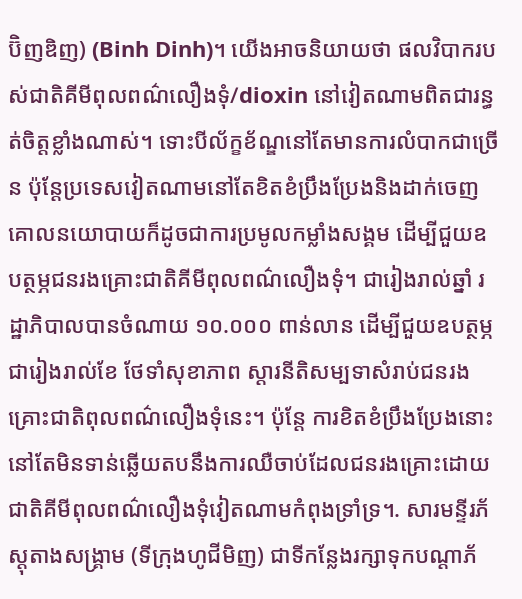ប៊ិញឌិញ) (Binh Dinh)។ យើងអាចនិយាយថា ផលវិបាករបស់ជាតិគីមីពុលពណ៌លឿងទុំ/dioxin នៅវៀតណាមពិតជារន្ធត់ចិត្តខ្លាំងណាស់។ ទោះបីល័ក្ខខ័ណ្ឌនៅតែមានការលំបាកជាច្រើន ប៉ុន្តែប្រទេសវៀតណាមនៅតែខិតខំប្រឹងប្រែងនិងដាក់ចេញគោលនយោបាយក៏ដូចជាការប្រមូលកម្លាំងសង្គម ដើម្បីជួយឧបត្ថម្ភជនរងគ្រោះជាតិគីមីពុលពណ៌លឿងទុំ។ ជារៀងរាល់ឆ្នាំ រដ្ឋាភិបាលបានចំណាយ ១០.០០០ ពាន់លាន ដើម្បីជួយឧបត្ថម្ភជារៀងរាល់ខែ ថែទាំសុខាភាព ស្តារនីតិសម្បទាសំរាប់ជនរងគ្រោះជាតិពុលពណ៌លឿងទុំនេះ។ ប៉ុន្តែ ការខិតខំប្រឹងប្រែងនោះនៅតែមិនទាន់ឆ្លើយតបនឹងការឈឺចាប់ដែលជនរងគ្រោះដោយជាតិគីមីពុលពណ៌លឿងទុំវៀតណាមកំពុងទ្រាំទ្រ។. សារមន្ទីរភ័ស្តុតាងសង្គ្រាម (ទីក្រុងហូជីមិញ) ជាទីកន្លែងរក្សាទុកបណ្តាភ័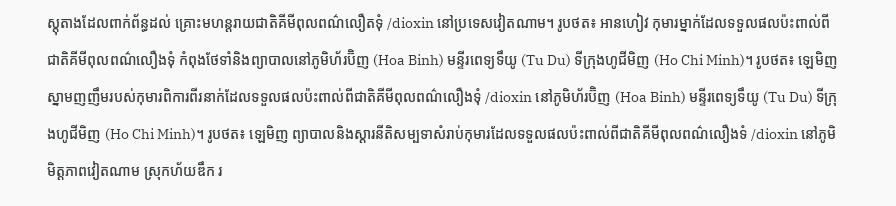ស្តុតាងដែលពាក់ព័ន្ធដល់ គ្រោះមហន្តរាយជាតិគីមីពុលពណ៌លឿតទុំ /dioxin នៅប្រទេសវៀតណាម។ រូបថត៖ អានហៀវ កុមារម្នាក់ដែលទទួលផលប៉ះពាល់ពីជាតិគីមីពុលពណ៌លឿងទុំ កំពុងថែទាំនិងព្យាបាលនៅភូមិហ័រប៊ិញ (Hoa Binh) មន្ទីរពេទ្យទឹយូ (Tu Du) ទីក្រុងហូជីមិញ (Ho Chi Minh)។ រូបថត៖ ឡេមិញ ស្នាមញញឹមរបស់កុមារពិការពីរនាក់ដែលទទួលផលប៉ះពាល់ពីជាតិគីមីពុលពណ៌លឿងទុំ /dioxin នៅភូមិហ័រប៊ិញ (Hoa Binh) មន្ទីរពេទ្យទឹយូ (Tu Du) ទីក្រុងហូជីមិញ (Ho Chi Minh)។ រូបថត៖ ឡេមិញ ព្យាបាលនិងស្តារនីតិសម្បទាសំរាប់កុមារដែលទទួលផលប៉ះពាល់ពីជាតិគីមីពុលពណ៌លឿងទំ /dioxin នៅភូមិមិត្តភាពវៀតណាម ស្រុកហ័យឌឹក រ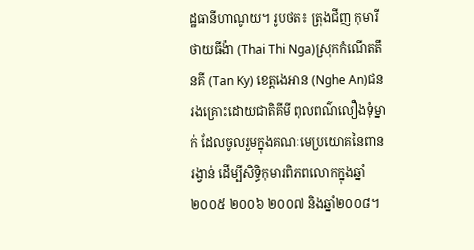ដ្ឋធានីហាណូយ។ រូបថត៖ ត្រុងជីញ កុមារី ថាយធីង៉ា (Thai Thi Nga)ស្រុកកំណើតតឹនគី (Tan Ky) ខេត្តងេអាន (Nghe An)ជនរងគ្រោះដោយជាតិគីមី ពុលពណ៌លឿងទុំម្នាក់ ដែលចូលរួមក្នុងគណៈមេប្រយោគនៃពានរង្វាន់ ដើម្បីសិទ្ធិកុមារពិភពលោកក្នុងឆ្នាំ ២០០៥ ២០០៦ ២០០៧ និងឆ្នាំ២០០៨។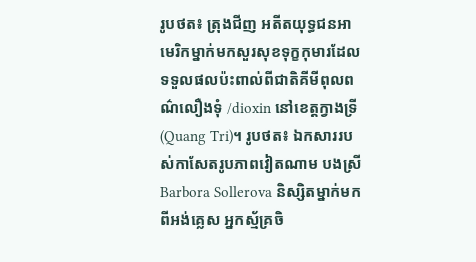រូបថត៖ ត្រុងជីញ អតីតយុទ្ធជនអាមេរិកម្នាក់មកសួរសុខទុក្ខកុមារដែលទទួលផលប៉ះពាល់ពីជាតិគីមីពុលពណ៌លឿងទុំ /dioxin នៅខេត្តក្វាងទ្រី (Quang Tri)។ រូបថត៖ ឯកសាររបស់កាសែតរូបភាពវៀតណាម បងស្រី Barbora Sollerova និស្សិតម្នាក់មកពីអង់គ្លេស អ្នកស្ម័គ្រចិ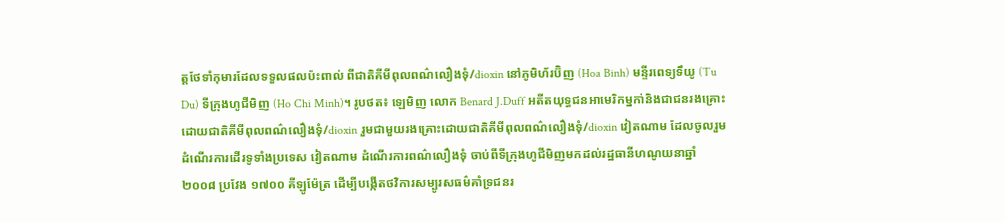ត្តថែទាំកុមារដែលទទួលផលប៉ះពាល់ ពីជាតិគីមីពុលពណ៌លឿងទុំ/dioxin នៅភូមិហ័រប៊ិញ (Hoa Binh) មន្ទីរពេទ្យទឹយូ (Tu Du) ទីក្រុងហូជីមិញ (Ho Chi Minh)។ រូបថត៖ ឡេមិញ លោក Benard J.Duff អតីតយុទ្ធជនអាមេរិកម្នកា់និងជាជនរងគ្រោះដោយជាតិគីមីពុលពណ៌លឿងទុំ/dioxin រួមជាមួយរងគ្រោះដោយជាតិគីមីពុលពណ៌លឿងទុំ/dioxin វៀតណាម ដែលចូលរួមដំណើរការដើរទូទាំងប្រទេស វៀតណាម ដំណើរការពណ៌លឿងទុំ ចាប់ពីទីក្រុងហូជីមិញមកដល់រដ្ឋធានីហណូយនាឆ្នាំ ២០០៨ ប្រវែង ១៧០០ គីឡូម៉ែត្រ ដើម្បីបង្កើតថវិការសម្បូរសធម៌គាំទ្រជនរ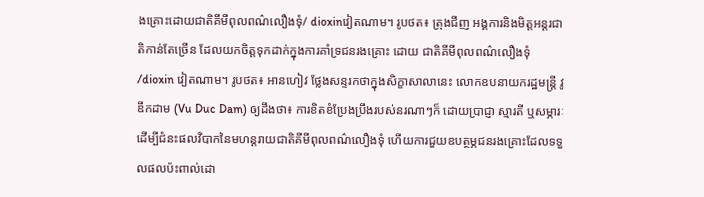ងគ្រោះដោយជាតិគីមីពុលពណ៌លឿងទុំ/ dioxinវៀតណាម។ រូបថត៖ ត្រុងជីញ អង្គការនិងមិត្តអន្តរជាតិកាន់តែច្រើន ដែលយកចិត្តទុកដាក់ក្នុងការគាំទ្រជនរងគ្រោះ ដោយ ជាតិគីមីពុលពណ៌លឿងទុំ /dioxin វៀតណាម។ រូបថត៖ អានហៀវ ថ្លែងសន្ទរកថាក្នុងសិក្ខាសាលានេះ លោកឧបនាយករដ្ឋមន្ត្រី វូឌឹកដាម (Vu Duc Dam) ឲ្យដឹងថា៖ ការខិតខំប្រែងប្រឹងរបស់នរណាៗក៏ ដោយប្រាជ្ញា ស្មារតី ឬសម្ភារៈ ដើម្បីជំនះផលវិបាកនៃមហន្តរាយជាតិគីមីពុលពណ៌លឿងទុំ ហើយការជួយឧបត្ថម្ភជនរងគ្រោះដែលទទួលផលប៉ះពាល់ដោ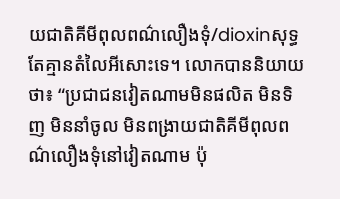យជាតិគីមីពុលពណ៌លឿងទុំ/dioxinសុទ្ធតែគ្មានតំលៃអីសោះទេ។ លោកបាននិយាយថា៖ “ប្រជាជនវៀតណាមមិនផលិត មិនទិញ មិននាំចូល មិនពង្រាយជាតិគីមីពុលពណ៌លឿងទុំនៅវៀតណាម ប៉ុ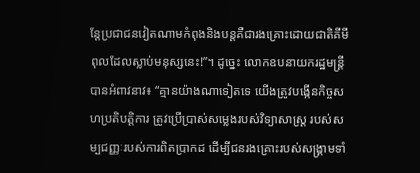ន្តែប្រជាជនវៀតណាមកំពុងនិងបន្តគឺជារងគ្រោះដោយជាតិគីមីពុលដែលស្លាប់មនុស្សនេះ!”។ ដូច្នេះ លោកឧបនាយករដ្ឋមន្ត្រីបានអំពាវនាវ៖ “គ្មានយ៉ាងណាទៀតទេ យើងត្រូវបង្កើនកិច្ចសហប្រតិបត្តិការ ត្រូវប្រើប្រាស់សម្លេងរបស់វិទ្យាសាស្ត្រ របស់សម្បជញ្ញៈរបស់ការពិតប្រាកដ ដើម្បីជនរងគ្រោះរបស់សង្គ្រាមទាំ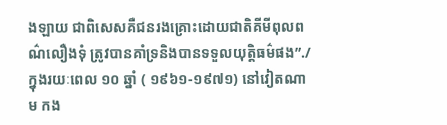ងឡាយ ជាពិសេសគឺជនរងគ្រោះដោយជាតិគីមីពុលពណ៌លឿងទុំ ត្រូវបានគាំទ្រនិងបានទទួលយុត្តិធម៌ផង”./ ក្នុងរយៈពេល ១០ ឆ្នាំ ( ១៩៦១-១៩៧១) នៅវៀតណាម កង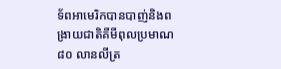ទ័ពអាមេរិកបានបាញ់និងពង្រាយជាតិគីមីពុលប្រមាណ ៨០ លានលីត្រ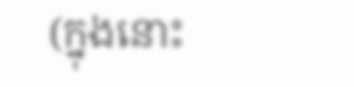(ក្នុងនោះ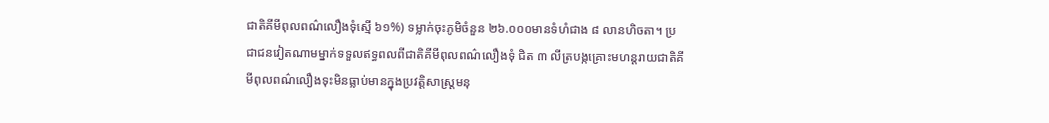ជាតិគីមីពុលពណ៌លឿងទុំស្មើ ៦១%) ទម្លាក់ចុះភូមិចំនួន ២៦.០០០មានទំហំជាង ៨ លានហិចតា។ ប្រជាជនវៀតណាមម្នាក់ទទួលឥទ្ធពលពីជាតិគីមីពុលពណ៌លឿងទុំ ជិត ៣ លីត្របង្កគ្រោះមហន្តរាយជាតិគីមីពុលពណ៌លឿងទុះមិនធ្លាប់មានក្នុងប្រវត្តិសាស្ត្រមនុ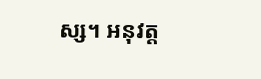ស្ស។ អនុវត្ត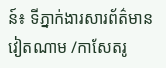ន៍៖ ទីភ្នាក់ងារសារព័ត៌មានវៀតណាម /កាសែតរូ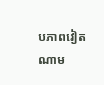បភាពវៀតណាម